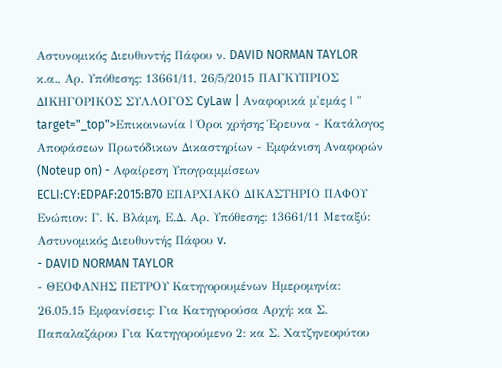Αστυνομικός Διευθυντής Πάφου ν. DAVID NORMAN TAYLOR κ.α., Αρ. Υπόθεσης: 13661/11, 26/5/2015 ΠΑΓΚΥΠΡΙΟΣ ΔΙΚΗΓΟΡΙΚΟΣ ΣΥΛΛΟΓΟΣ CyLaw | Αναφορικά μ'εμάς | " target="_top">Επικοινωνία | Όροι χρήσης Έρευνα - Κατάλογος Αποφάσεων Πρωτόδικων Δικαστηρίων - Εμφάνιση Αναφορών (Noteup on) - Αφαίρεση Υπογραμμίσεων ECLI:CY:EDPAF:2015:B70 ΕΠΑΡΧΙΑΚΟ ΔΙΚΑΣΤΗΡΙΟ ΠΑΦΟΥ Ενώπιον: Γ. Κ. Βλάμη, Ε.Δ. Αρ. Υπόθεσης: 13661/11 Μεταξύ: Αστυνομικός Διευθυντής Πάφου v.
- DAVID NORMAN TAYLOR
- ΘΕΟΦΑΝΗΣ ΠΕΤΡΟΥ Κατηγορουμένων Ημερομηνία: 26.05.15 Εμφανίσεις: Για Κατηγορούσα Αρχή: κα Σ. Παπαλαζάρου Για Κατηγορούμενο 2: κα Σ. Χατζηνεοφύτου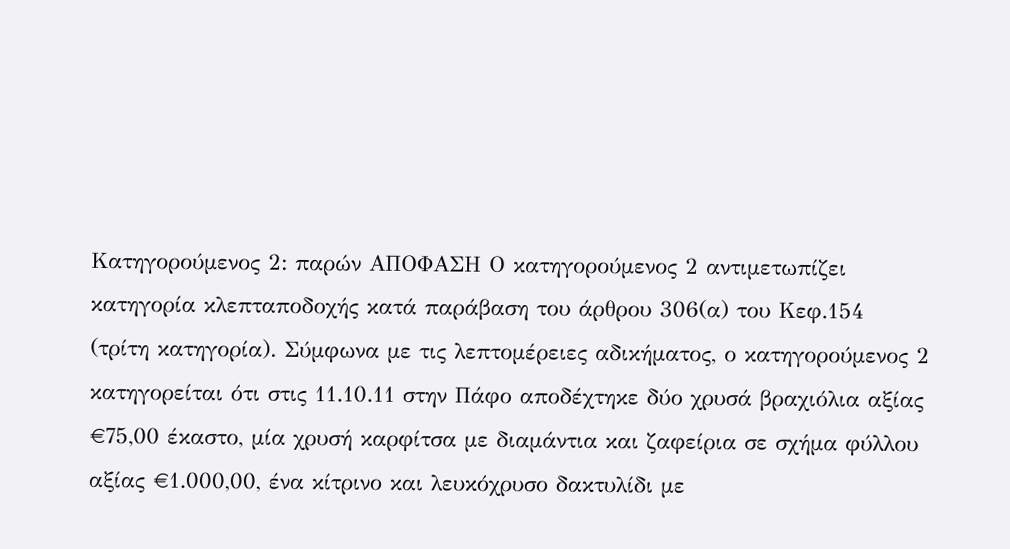Κατηγορούμενος 2: παρών ΑΠΟΦΑΣΗ Ο κατηγορούμενος 2 αντιμετωπίζει κατηγορία κλεπταποδοχής κατά παράβαση του άρθρου 306(α) του Κεφ.154 (τρίτη κατηγορία). Σύμφωνα με τις λεπτομέρειες αδικήματος, ο κατηγορούμενος 2 κατηγορείται ότι στις 11.10.11 στην Πάφο αποδέχτηκε δύο χρυσά βραχιόλια αξίας €75,00 έκαστο, μία χρυσή καρφίτσα με διαμάντια και ζαφείρια σε σχήμα φύλλου αξίας €1.000,00, ένα κίτρινο και λευκόχρυσο δακτυλίδι με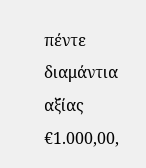πέντε διαμάντια αξίας €1.000,00,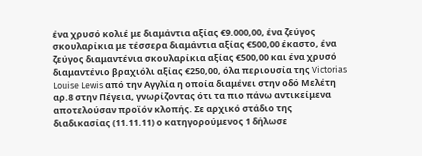ένα χρυσό κολιέ με διαμάντια αξίας €9.000,00, ένα ζεύγος σκουλαρίκια με τέσσερα διαμάντια αξίας €500,00 έκαστο, ένα ζεύγος διαμαντένια σκουλαρίκια αξίας €500,00 και ένα χρυσό διαμαντένιο βραχιόλι αξίας €250,00, όλα περιουσία της Victorias Louise Lewis από την Αγγλία η οποία διαμένει στην οδό Μελέτη αρ.8 στην Πέγεια, γνωρίζοντας ότι τα πιο πάνω αντικείμενα αποτελούσαν προϊόν κλοπής. Σε αρχικό στάδιο της διαδικασίας (11.11.11) ο κατηγορούμενος 1 δήλωσε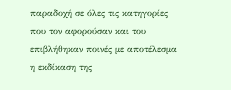παραδοχή σε όλες τις κατηγορίες που τον αφορούσαν και του επιβλήθηκαν ποινές με αποτέλεσμα η εκδίκαση της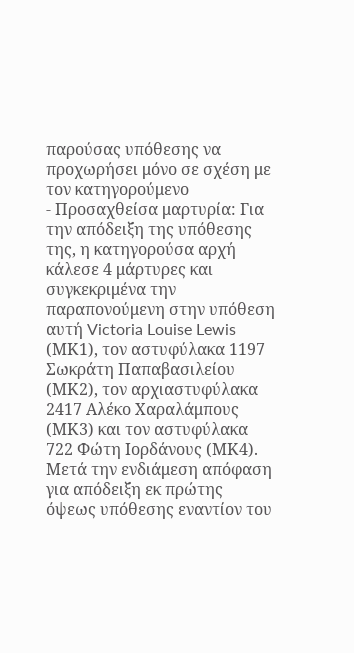παρούσας υπόθεσης να προχωρήσει μόνο σε σχέση με τον κατηγορούμενο
- Προσαχθείσα μαρτυρία: Για την απόδειξη της υπόθεσης της, η κατηγορούσα αρχή κάλεσε 4 μάρτυρες και συγκεκριμένα την παραπονούμενη στην υπόθεση αυτή Victoria Louise Lewis (ΜΚ1), τον αστυφύλακα 1197 Σωκράτη Παπαβασιλείου (ΜΚ2), τον αρχιαστυφύλακα 2417 Αλέκο Χαραλάμπους (ΜΚ3) και τον αστυφύλακα 722 Φώτη Ιορδάνους (ΜΚ4). Μετά την ενδιάμεση απόφαση για απόδειξη εκ πρώτης όψεως υπόθεσης εναντίον τoυ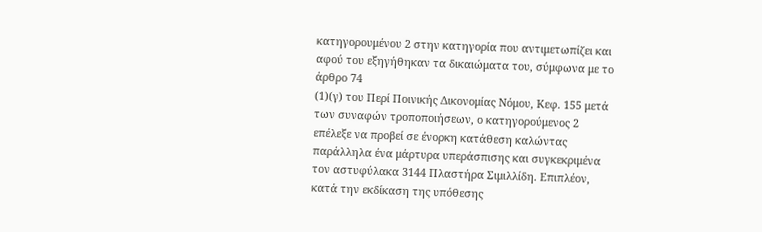κατηγορουμένου 2 στην κατηγορία που αντιμετωπίζει και αφού του εξηγήθηκαν τα δικαιώματα του, σύμφωνα με το άρθρο 74
(1)(γ) του Περί Ποινικής Δικονομίας Νόμου, Κεφ. 155 μετά των συναφών τροποποιήσεων, ο κατηγορούμενος 2 επέλεξε να προβεί σε ένορκη κατάθεση καλώντας παράλληλα ένα μάρτυρα υπεράσπισης και συγκεκριμένα τον αστυφύλακα 3144 Πλαστήρα Σιμιλλίδη. Επιπλέον, κατά την εκδίκαση της υπόθεσης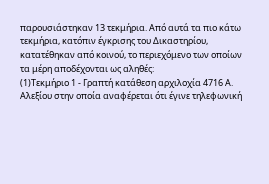παρουσιάστηκαν 13 τεκμήρια. Από αυτά τα πιο κάτω τεκμήρια, κατόπιν έγκρισης του Δικαστηρίου, κατατέθηκαν από κοινού, το περιεχόμενο των οποίων τα μέρη αποδέχονται ως αληθές:
(1)Τεκμήριο 1 - Γραπτή κατάθεση αρχιλοχία 4716 Α. Αλεξίου στην οποία αναφέρεται ότι έγινε τηλεφωνική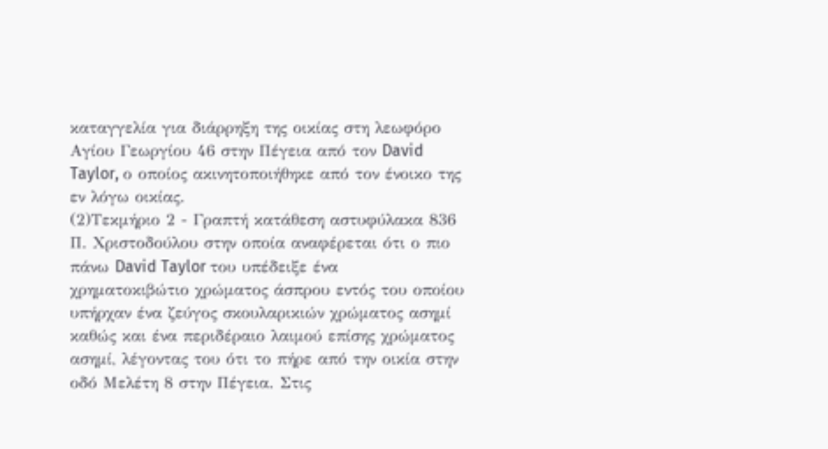καταγγελία για διάρρηξη της οικίας στη λεωφόρο Αγίου Γεωργίου 46 στην Πέγεια από τον David Taylor, ο οποίος ακινητοποιήθηκε από τον ένοικο της εν λόγω οικίας.
(2)Τεκμήριο 2 - Γραπτή κατάθεση αστυφύλακα 836 Π. Χριστοδούλου στην οποία αναφέρεται ότι ο πιο πάνω David Taylor του υπέδειξε ένα χρηματοκιβώτιο χρώματος άσπρου εντός του οποίου υπήρχαν ένα ζεύγος σκουλαρικιών χρώματος ασημί καθώς και ένα περιδέραιο λαιμού επίσης χρώματος ασημί, λέγοντας του ότι το πήρε από την οικία στην οδό Μελέτη 8 στην Πέγεια. Στις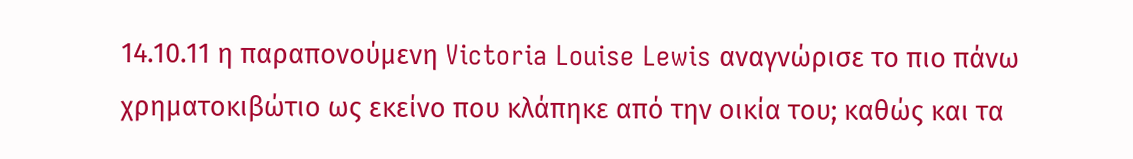14.10.11 η παραπονούμενη Victoria Louise Lewis αναγνώρισε το πιο πάνω χρηματοκιβώτιο ως εκείνο που κλάπηκε από την οικία του; καθώς και τα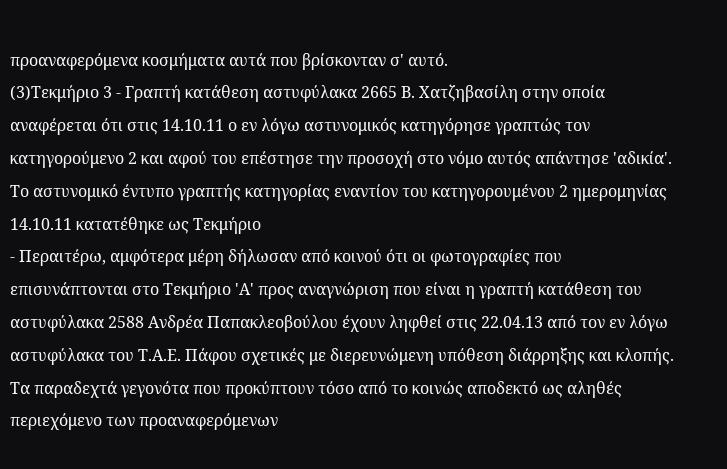προαναφερόμενα κοσμήματα αυτά που βρίσκονταν σ' αυτό.
(3)Τεκμήριο 3 - Γραπτή κατάθεση αστυφύλακα 2665 Β. Χατζηβασίλη στην οποία αναφέρεται ότι στις 14.10.11 ο εν λόγω αστυνομικός κατηγόρησε γραπτώς τον κατηγορούμενο 2 και αφού του επέστησε την προσοχή στο νόμο αυτός απάντησε 'αδικία'. Το αστυνομικό έντυπο γραπτής κατηγορίας εναντίον του κατηγορουμένου 2 ημερομηνίας 14.10.11 κατατέθηκε ως Τεκμήριο
- Περαιτέρω, αμφότερα μέρη δήλωσαν από κοινού ότι οι φωτογραφίες που επισυνάπτονται στο Τεκμήριο 'Α' προς αναγνώριση που είναι η γραπτή κατάθεση του αστυφύλακα 2588 Ανδρέα Παπακλεοβούλου έχουν ληφθεί στις 22.04.13 από τον εν λόγω αστυφύλακα του Τ.Α.Ε. Πάφου σχετικές με διερευνώμενη υπόθεση διάρρηξης και κλοπής. Τα παραδεχτά γεγονότα που προκύπτουν τόσο από το κοινώς αποδεκτό ως αληθές περιεχόμενο των προαναφερόμενων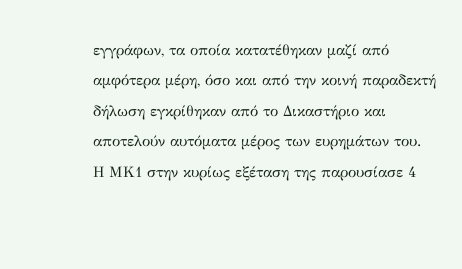εγγράφων, τα οποία κατατέθηκαν μαζί από αμφότερα μέρη, όσο και από την κοινή παραδεκτή δήλωση εγκρίθηκαν από το Δικαστήριο και αποτελούν αυτόματα μέρος των ευρημάτων του. Η ΜΚ1 στην κυρίως εξέταση της παρουσίασε 4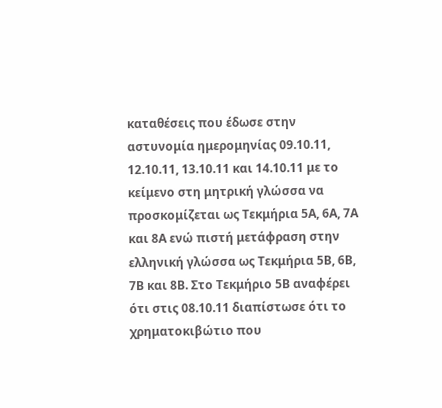καταθέσεις που έδωσε στην αστυνομία ημερομηνίας 09.10.11, 12.10.11, 13.10.11 και 14.10.11 με το κείμενο στη μητρική γλώσσα να προσκομίζεται ως Τεκμήρια 5Α, 6Α, 7Α και 8Α ενώ πιστή μετάφραση στην ελληνική γλώσσα ως Τεκμήρια 5Β, 6Β, 7Β και 8Β. Στο Τεκμήριο 5Β αναφέρει ότι στις 08.10.11 διαπίστωσε ότι το χρηματοκιβώτιο που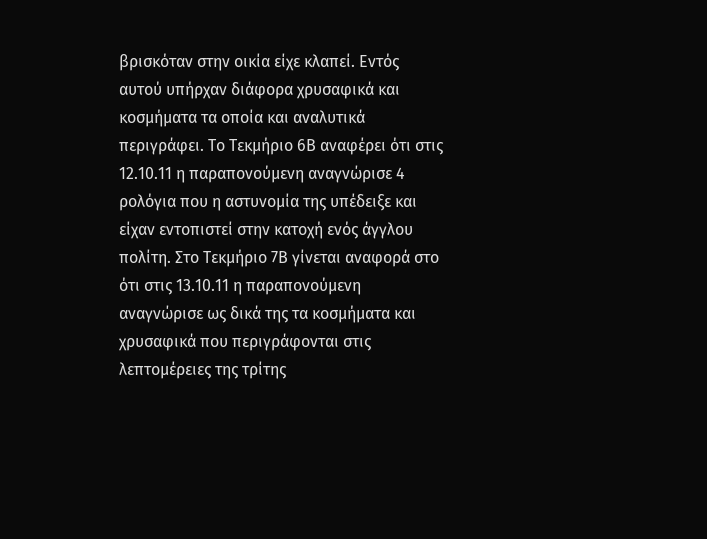βρισκόταν στην οικία είχε κλαπεί. Εντός αυτού υπήρχαν διάφορα χρυσαφικά και κοσμήματα τα οποία και αναλυτικά περιγράφει. Το Τεκμήριο 6Β αναφέρει ότι στις 12.10.11 η παραπονούμενη αναγνώρισε 4 ρολόγια που η αστυνομία της υπέδειξε και είχαν εντοπιστεί στην κατοχή ενός άγγλου πολίτη. Στο Τεκμήριο 7Β γίνεται αναφορά στο ότι στις 13.10.11 η παραπονούμενη αναγνώρισε ως δικά της τα κοσμήματα και χρυσαφικά που περιγράφονται στις λεπτομέρειες της τρίτης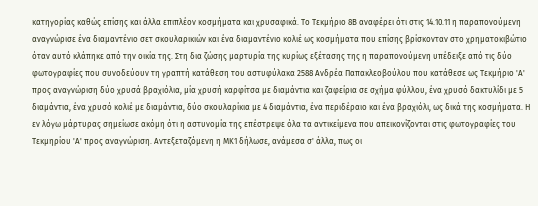κατηγορίας καθώς επίσης και άλλα επιπλέον κοσμήματα και χρυσαφικά. Το Τεκμήριο 8Β αναφέρει ότι στις 14.10.11 η παραπονούμενη αναγνώρισε ένα διαμαντένιο σετ σκουλαρικιών και ένα διαμαντένιο κολιέ ως κοσμήματα που επίσης βρίσκονταν στο χρηματοκιβώτιο όταν αυτό κλάπηκε από την οικία της. Στη δια ζώσης μαρτυρία της κυρίως εξέτασης της η παραπονούμενη υπέδειξε από τις δύο φωτογραφίες που συνοδεύουν τη γραπτή κατάθεση του αστυφύλακα 2588 Ανδρέα Παπακλεοβούλου που κατάθεσε ως Τεκμήριο 'Α' προς αναγνώριση δύο χρυσά βραχιόλια, μία χρυσή καρφίτσα με διαμάντια και ζαφείρια σε σχήμα φύλλου, ένα χρυσό δακτυλίδι με 5 διαμάντια, ένα χρυσό κολιέ με διαμάντια, δύο σκουλαρίκια με 4 διαμάντια, ένα περιδέραιο και ένα βραχιόλι, ως δικά της κοσμήματα. Η εν λόγω μάρτυρας σημείωσε ακόμη ότι η αστυνομία της επέστρεψε όλα τα αντικείμενα που απεικονίζονται στις φωτογραφίες του Τεκμηρίου 'Α' προς αναγνώριση. Αντεξεταζόμενη η ΜΚ1 δήλωσε, ανάμεσα σ' άλλα, πως οι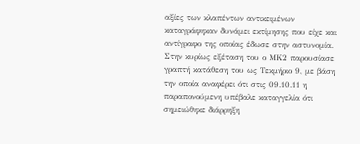αξίες των κλαπέντων αντικειμένων καταγράφηκαν δυνάμει εκτίμησης που είχε και αντίγραφο της οποίας έδωσε στην αστυνομία. Στην κυρίως εξέταση του ο ΜΚ2 παρουσίασε γραπτή κατάθεση του ως Τεκμήριο 9, με βάση την οποία αναφέρει ότι στις 09.10.11 η παραπονούμενη υπέβαλε καταγγελία ότι σημειώθηκε διάρρηξη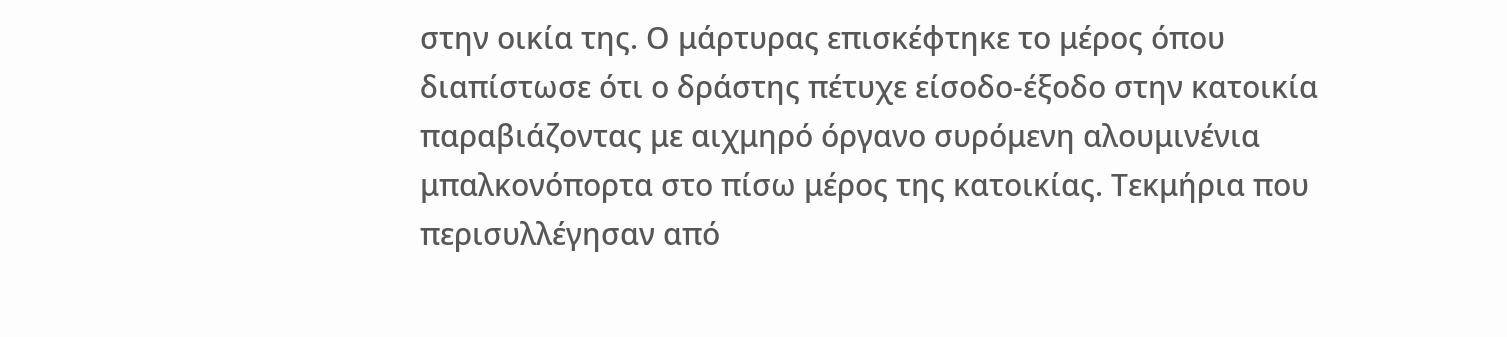στην οικία της. Ο μάρτυρας επισκέφτηκε το μέρος όπου διαπίστωσε ότι ο δράστης πέτυχε είσοδο-έξοδο στην κατοικία παραβιάζοντας με αιχμηρό όργανο συρόμενη αλουμινένια μπαλκονόπορτα στο πίσω μέρος της κατοικίας. Τεκμήρια που περισυλλέγησαν από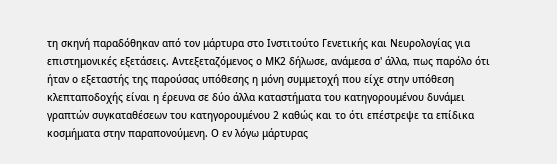τη σκηνή παραδόθηκαν από τον μάρτυρα στο Ινστιτούτο Γενετικής και Νευρολογίας για επιστημονικές εξετάσεις. Αντεξεταζόμενος ο ΜΚ2 δήλωσε, ανάμεσα σ' άλλα, πως παρόλο ότι ήταν ο εξεταστής της παρούσας υπόθεσης η μόνη συμμετοχή που είχε στην υπόθεση κλεπταποδοχής είναι η έρευνα σε δύο άλλα καταστήματα του κατηγορουμένου δυνάμει γραπτών συγκαταθέσεων του κατηγορουμένου 2 καθώς και το ότι επέστρεψε τα επίδικα κοσμήματα στην παραπονούμενη. Ο εν λόγω μάρτυρας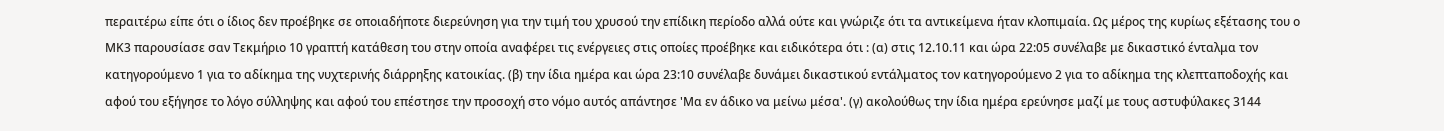περαιτέρω είπε ότι ο ίδιος δεν προέβηκε σε οποιαδήποτε διερεύνηση για την τιμή του χρυσού την επίδικη περίοδο αλλά ούτε και γνώριζε ότι τα αντικείμενα ήταν κλοπιμαία. Ως μέρος της κυρίως εξέτασης του ο ΜΚ3 παρουσίασε σαν Τεκμήριο 10 γραπτή κατάθεση του στην οποία αναφέρει τις ενέργειες στις οποίες προέβηκε και ειδικότερα ότι : (α) στις 12.10.11 και ώρα 22:05 συνέλαβε με δικαστικό ένταλμα τον κατηγορούμενο 1 για το αδίκημα της νυχτερινής διάρρηξης κατοικίας. (β) την ίδια ημέρα και ώρα 23:10 συνέλαβε δυνάμει δικαστικού εντάλματος τον κατηγορούμενο 2 για το αδίκημα της κλεπταποδοχής και αφού του εξήγησε το λόγο σύλληψης και αφού του επέστησε την προσοχή στο νόμο αυτός απάντησε 'Μα εν άδικο να μείνω μέσα'. (γ) ακολούθως την ίδια ημέρα ερεύνησε μαζί με τους αστυφύλακες 3144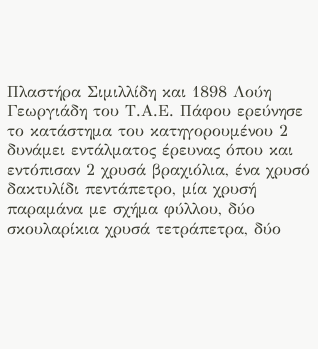Πλαστήρα Σιμιλλίδη και 1898 Λούη Γεωργιάδη του Τ.Α.Ε. Πάφου ερεύνησε το κατάστημα του κατηγορουμένου 2 δυνάμει εντάλματος έρευνας όπου και εντόπισαν 2 χρυσά βραχιόλια, ένα χρυσό δακτυλίδι πεντάπετρο, μία χρυσή παραμάνα με σχήμα φύλλου, δύο σκουλαρίκια χρυσά τετράπετρα, δύο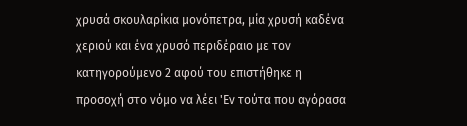χρυσά σκουλαρίκια μονόπετρα, μία χρυσή καδένα χεριού και ένα χρυσό περιδέραιο με τον κατηγορούμενο 2 αφού του επιστήθηκε η προσοχή στο νόμο να λέει 'Εν τούτα που αγόρασα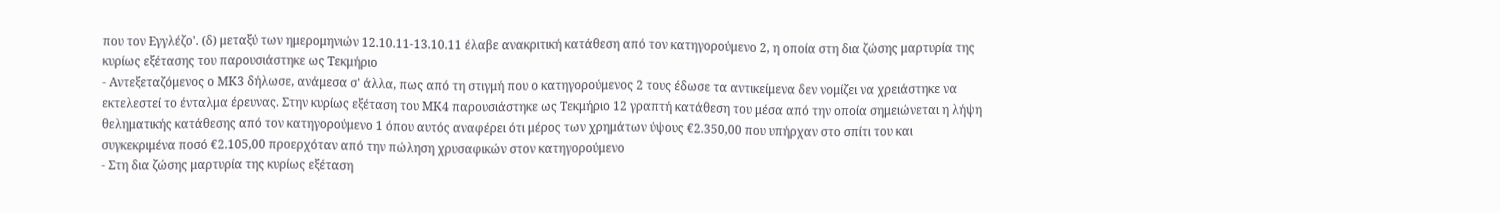που τον Εγγλέζο'. (δ) μεταξύ των ημερομηνιών 12.10.11-13.10.11 έλαβε ανακριτική κατάθεση από τον κατηγορούμενο 2, η οποία στη δια ζώσης μαρτυρία της κυρίως εξέτασης του παρουσιάστηκε ως Τεκμήριο
- Αντεξεταζόμενος ο ΜΚ3 δήλωσε, ανάμεσα σ' άλλα, πως από τη στιγμή που ο κατηγορούμενος 2 τους έδωσε τα αντικείμενα δεν νομίζει να χρειάστηκε να εκτελεστεί το ένταλμα έρευνας. Στην κυρίως εξέταση του ΜΚ4 παρουσιάστηκε ως Τεκμήριο 12 γραπτή κατάθεση του μέσα από την οποία σημειώνεται η λήψη θεληματικής κατάθεσης από τον κατηγορούμενο 1 όπου αυτός αναφέρει ότι μέρος των χρημάτων ύψους €2.350,00 που υπήρχαν στο σπίτι του και συγκεκριμένα ποσό €2.105,00 προερχόταν από την πώληση χρυσαφικών στον κατηγορούμενο
- Στη δια ζώσης μαρτυρία της κυρίως εξέταση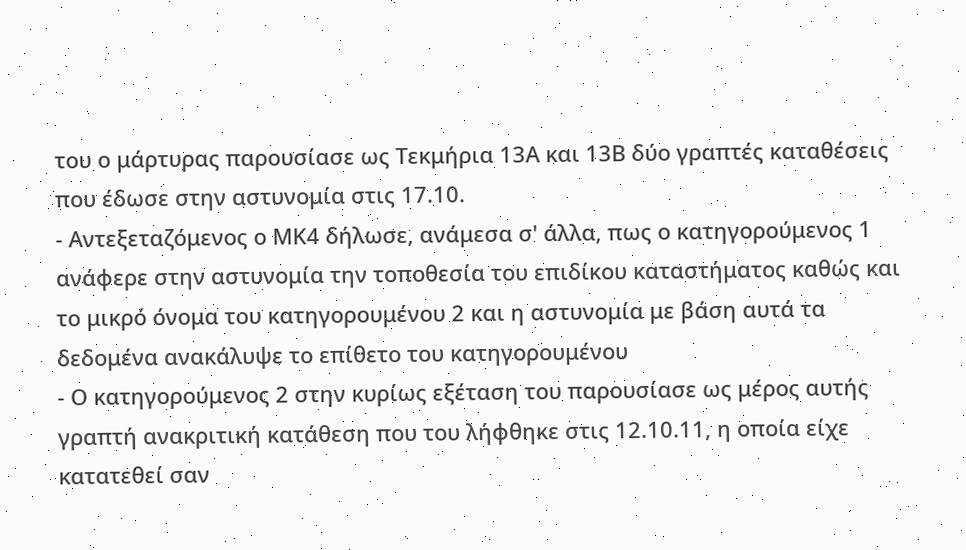του ο μάρτυρας παρουσίασε ως Τεκμήρια 13Α και 13Β δύο γραπτές καταθέσεις που έδωσε στην αστυνομία στις 17.10.
- Αντεξεταζόμενος ο ΜΚ4 δήλωσε, ανάμεσα σ' άλλα, πως ο κατηγορούμενος 1 ανάφερε στην αστυνομία την τοποθεσία του επιδίκου καταστήματος καθώς και το μικρό όνομα του κατηγορουμένου 2 και η αστυνομία με βάση αυτά τα δεδομένα ανακάλυψε το επίθετο του κατηγορουμένου
- Ο κατηγορούμενος 2 στην κυρίως εξέταση του παρουσίασε ως μέρος αυτής γραπτή ανακριτική κατάθεση που του λήφθηκε στις 12.10.11, η οποία είχε κατατεθεί σαν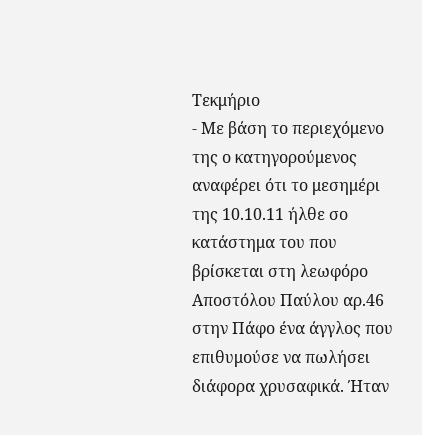Τεκμήριο
- Με βάση το περιεχόμενο της ο κατηγορούμενος αναφέρει ότι το μεσημέρι της 10.10.11 ήλθε σο κατάστημα του που βρίσκεται στη λεωφόρο Αποστόλου Παύλου αρ.46 στην Πάφο ένα άγγλος που επιθυμούσε να πωλήσει διάφορα χρυσαφικά. Ήταν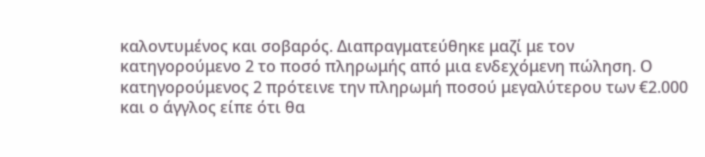καλοντυμένος και σοβαρός. Διαπραγματεύθηκε μαζί με τον κατηγορούμενο 2 το ποσό πληρωμής από μια ενδεχόμενη πώληση. Ο κατηγορούμενος 2 πρότεινε την πληρωμή ποσού μεγαλύτερου των €2.000 και ο άγγλος είπε ότι θα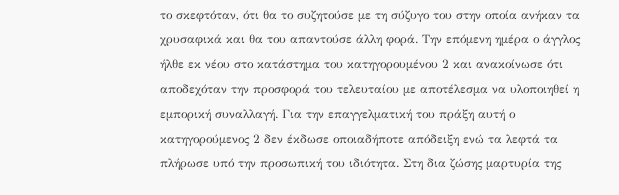το σκεφτόταν, ότι θα το συζητούσε με τη σύζυγο του στην οποία ανήκαν τα χρυσαφικά και θα του απαντούσε άλλη φορά. Την επόμενη ημέρα ο άγγλος ήλθε εκ νέου στο κατάστημα του κατηγορουμένου 2 και ανακοίνωσε ότι αποδεχόταν την προσφορά του τελευταίου με αποτέλεσμα να υλοποιηθεί η εμπορική συναλλαγή. Για την επαγγελματική του πράξη αυτή ο κατηγορούμενος 2 δεν έκδωσε οποιαδήποτε απόδειξη ενώ τα λεφτά τα πλήρωσε υπό την προσωπική του ιδιότητα. Στη δια ζώσης μαρτυρία της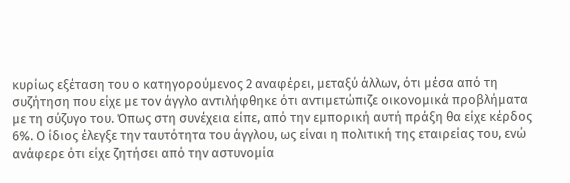κυρίως εξέταση του ο κατηγορούμενος 2 αναφέρει, μεταξύ άλλων, ότι μέσα από τη συζήτηση που είχε με τον άγγλο αντιλήφθηκε ότι αντιμετώπιζε οικονομικά προβλήματα με τη σύζυγο του. Όπως στη συνέχεια είπε, από την εμπορική αυτή πράξη θα είχε κέρδος 6%. Ο ίδιος έλεγξε την ταυτότητα του άγγλου, ως είναι η πολιτική της εταιρείας του, ενώ ανάφερε ότι είχε ζητήσει από την αστυνομία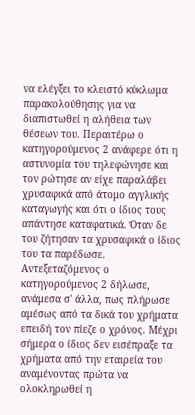να ελέγξει το κλειστό κύκλωμα παρακολούθησης για να διαπιστωθεί η αλήθεια των θέσεων του. Περαιτέρω ο κατηγορούμενος 2 ανάφερε ότι η αστυνομία του τηλεφώνησε και τον ρώτησε αν είχε παραλάβει χρυσαφικά από άτομο αγγλικής καταγωγής και ότι ο ίδιος τους απάντησε καταφατικά. Όταν δε του ζήτησαν τα χρυσαφικά ο ίδιος του τα παρέδωσε. Αντεξεταζόμενος ο κατηγορούμενος 2 δήλωσε, ανάμεσα σ' άλλα, πως πλήρωσε αμέσως από τα δικά του χρήματα επειδή τον πίεζε ο χρόνος. Μέχρι σήμερα ο ίδιος δεν εισέπραξε τα χρήματα από την εταιρεία του αναμένοντας πρώτα να ολοκληρωθεί η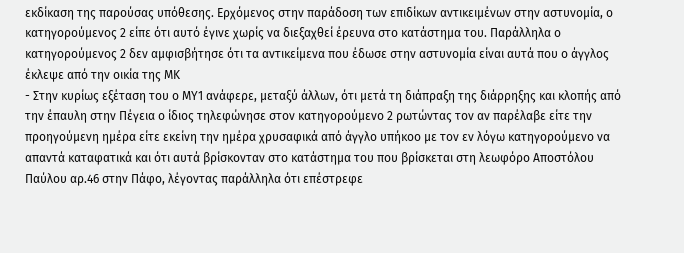εκδίκαση της παρούσας υπόθεσης. Ερχόμενος στην παράδοση των επιδίκων αντικειμένων στην αστυνομία, ο κατηγορούμενος 2 είπε ότι αυτό έγινε χωρίς να διεξαχθεί έρευνα στο κατάστημα του. Παράλληλα ο κατηγορούμενος 2 δεν αμφισβήτησε ότι τα αντικείμενα που έδωσε στην αστυνομία είναι αυτά που ο άγγλος έκλεψε από την οικία της ΜΚ
- Στην κυρίως εξέταση του ο ΜΥ1 ανάφερε, μεταξύ άλλων, ότι μετά τη διάπραξη της διάρρηξης και κλοπής από την έπαυλη στην Πέγεια ο ίδιος τηλεφώνησε στον κατηγορούμενο 2 ρωτώντας τον αν παρέλαβε είτε την προηγούμενη ημέρα είτε εκείνη την ημέρα χρυσαφικά από άγγλο υπήκοο με τον εν λόγω κατηγορούμενο να απαντά καταφατικά και ότι αυτά βρίσκονταν στο κατάστημα του που βρίσκεται στη λεωφόρο Αποστόλου Παύλου αρ.46 στην Πάφο, λέγοντας παράλληλα ότι επέστρεφε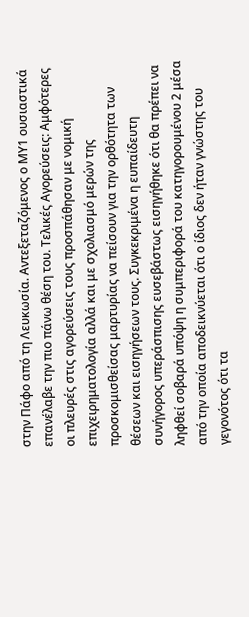στην Πάφο από τη Λευκωσία. Αντεξεταζόμενος ο ΜΥ1 ουσιαστικά επανέλαβε την πιο πάνω θέση του. Τελικές Αγορεύσεις: Αμφότερες οι πλευρές στις αγορεύσεις τους προσπάθησαν με νομική επιχειρηματολογία αλλά και με σχολιασμό μερών της προσκομισθείσας μαρτυρίας να πείσουν για την ορθότητα των θέσεων και εισηγήσεων τους. Συγκεκριμένα η ευπαίδευτη συνήγορος υπεράσπισης ευσεβάστως εισηγήθηκε ότι θα πρέπει να ληφθεί σοβαρά υπόψη η συμπεριφορά του κατηγορουμένου 2 μέσα από την οποία αποδεικνύεται ότι ο ίδιος δεν ήταν γνώστης του γεγονότος ότι τα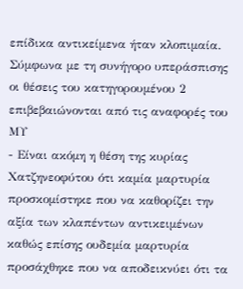επίδικα αντικείμενα ήταν κλοπιμαία. Σύμφωνα με τη συνήγορο υπεράσπισης οι θέσεις του κατηγορουμένου 2 επιβεβαιώνονται από τις αναφορές του ΜΥ
- Είναι ακόμη η θέση της κυρίας Χατζηνεοφύτου ότι καμία μαρτυρία προσκομίστηκε που να καθορίζει την αξία των κλαπέντων αντικειμένων καθώς επίσης ουδεμία μαρτυρία προσάχθηκε που να αποδεικνύει ότι τα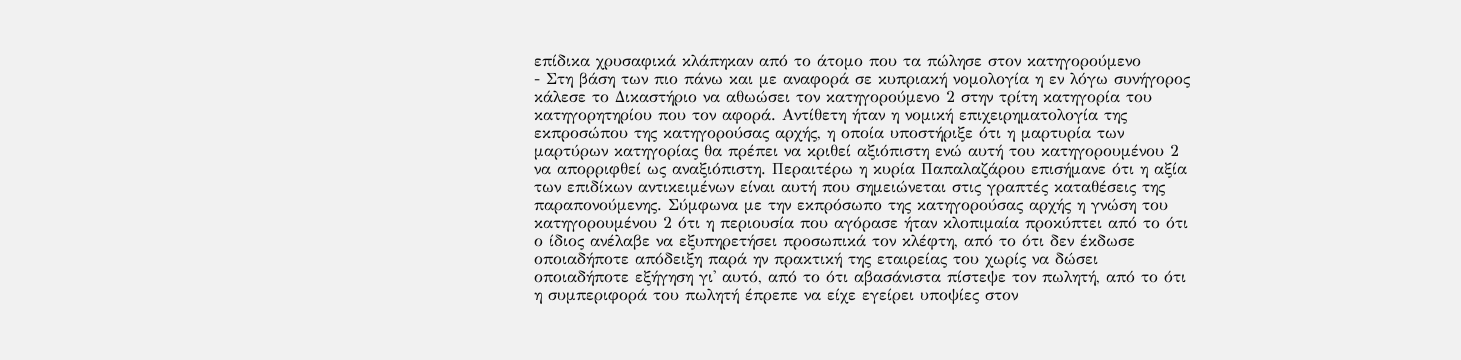επίδικα χρυσαφικά κλάπηκαν από το άτομο που τα πώλησε στον κατηγορούμενο
- Στη βάση των πιο πάνω και με αναφορά σε κυπριακή νομολογία η εν λόγω συνήγορος κάλεσε το Δικαστήριο να αθωώσει τον κατηγορούμενο 2 στην τρίτη κατηγορία του κατηγορητηρίου που τον αφορά. Αντίθετη ήταν η νομική επιχειρηματολογία της εκπροσώπου της κατηγορούσας αρχής, η οποία υποστήριξε ότι η μαρτυρία των μαρτύρων κατηγορίας θα πρέπει να κριθεί αξιόπιστη ενώ αυτή του κατηγορουμένου 2 να απορριφθεί ως αναξιόπιστη. Περαιτέρω η κυρία Παπαλαζάρου επισήμανε ότι η αξία των επιδίκων αντικειμένων είναι αυτή που σημειώνεται στις γραπτές καταθέσεις της παραπονούμενης. Σύμφωνα με την εκπρόσωπο της κατηγορούσας αρχής η γνώση του κατηγορουμένου 2 ότι η περιουσία που αγόρασε ήταν κλοπιμαία προκύπτει από το ότι ο ίδιος ανέλαβε να εξυπηρετήσει προσωπικά τον κλέφτη, από το ότι δεν έκδωσε οποιαδήποτε απόδειξη παρά ην πρακτική της εταιρείας του χωρίς να δώσει οποιαδήποτε εξήγηση γι' αυτό, από το ότι αβασάνιστα πίστεψε τον πωλητή, από το ότι η συμπεριφορά του πωλητή έπρεπε να είχε εγείρει υποψίες στον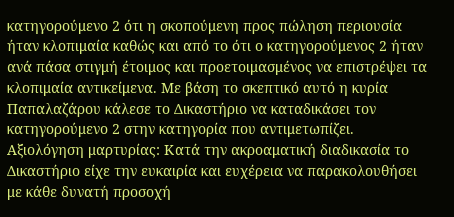κατηγορούμενο 2 ότι η σκοπούμενη προς πώληση περιουσία ήταν κλοπιμαία καθώς και από το ότι ο κατηγορούμενος 2 ήταν ανά πάσα στιγμή έτοιμος και προετοιμασμένος να επιστρέψει τα κλοπιμαία αντικείμενα. Με βάση το σκεπτικό αυτό η κυρία Παπαλαζάρου κάλεσε το Δικαστήριο να καταδικάσει τον κατηγορούμενο 2 στην κατηγορία που αντιμετωπίζει. Αξιολόγηση μαρτυρίας: Κατά την ακροαματική διαδικασία το Δικαστήριο είχε την ευκαιρία και ευχέρεια να παρακολουθήσει με κάθε δυνατή προσοχή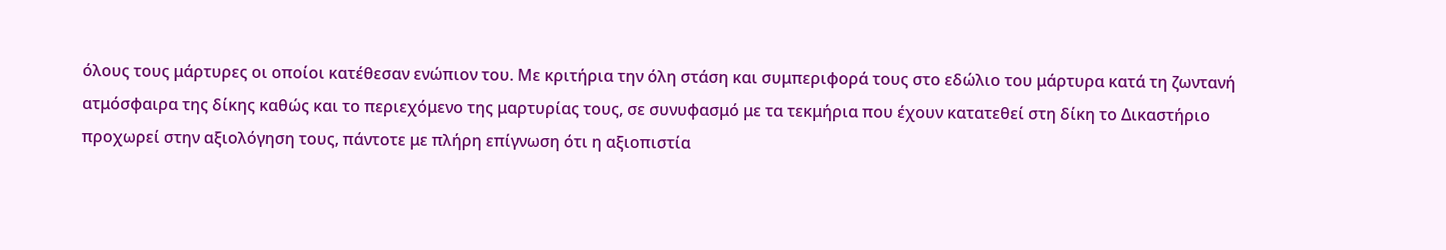όλους τους μάρτυρες οι οποίοι κατέθεσαν ενώπιον του. Με κριτήρια την όλη στάση και συμπεριφορά τους στο εδώλιο του μάρτυρα κατά τη ζωντανή ατμόσφαιρα της δίκης καθώς και το περιεχόμενο της μαρτυρίας τους, σε συνυφασμό με τα τεκμήρια που έχουν κατατεθεί στη δίκη το Δικαστήριο προχωρεί στην αξιολόγηση τους, πάντοτε με πλήρη επίγνωση ότι η αξιοπιστία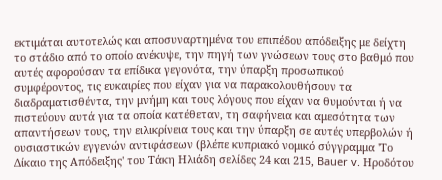εκτιμάται αυτοτελώς και αποσυναρτημένα του επιπέδου απόδειξης με δείχτη το στάδιο από το οποίο ανέκυψε, την πηγή των γνώσεων τους στο βαθμό που αυτές αφορούσαν τα επίδικα γεγονότα, την ύπαρξη προσωπικού συμφέροντος, τις ευκαιρίες που είχαν για να παρακολουθήσουν τα διαδραματισθέντα, την μνήμη και τους λόγους που είχαν να θυμούνται ή να πιστεύουν αυτά για τα οποία κατέθεταν, τη σαφήνεια και αμεσότητα των απαντήσεων τους, την ειλικρίνεια τους και την ύπαρξη σε αυτές υπερβολών ή ουσιαστικών εγγενών αντιφάσεων (βλέπε κυπριακό νομικό σύγγραμμα 'Το Δίκαιο της Απόδειξης' του Τάκη Ηλιάδη σελίδες 24 και 215, Bauer v. Ηροδότου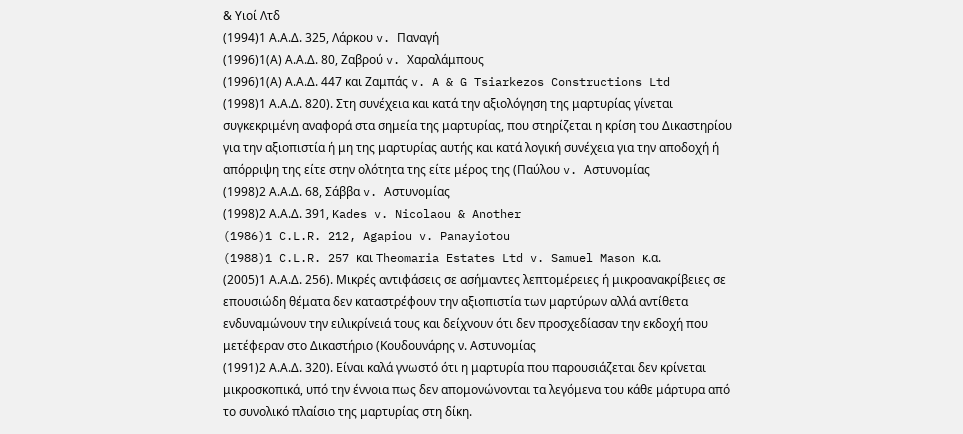& Υιοί Λτδ
(1994)1 Α.Α.Δ. 325, Λάρκου v. Παναγή
(1996)1(Α) Α.Α.Δ. 80, Ζαβρού v. Χαραλάμπους
(1996)1(Α) Α.Α.Δ. 447 και Ζαμπάς v. A & G Tsiarkezos Constructions Ltd
(1998)1 Α.Α.Δ. 820). Στη συνέχεια και κατά την αξιολόγηση της μαρτυρίας γίνεται συγκεκριμένη αναφορά στα σημεία της μαρτυρίας, που στηρίζεται η κρίση του Δικαστηρίου για την αξιοπιστία ή μη της μαρτυρίας αυτής και κατά λογική συνέχεια για την αποδοχή ή απόρριψη της είτε στην ολότητα της είτε μέρος της (Παύλου v. Αστυνομίας
(1998)2 Α.Α.Δ. 68, Σάββα v. Αστυνομίας
(1998)2 Α.Α.Δ. 391, Kades v. Nicolaou & Another
(1986)1 C.L.R. 212, Agapiou v. Panayiotou
(1988)1 C.L.R. 257 και Theomaria Estates Ltd v. Samuel Mason κ.α.
(2005)1 Α.Α.Δ. 256). Μικρές αντιφάσεις σε ασήμαντες λεπτομέρειες ή μικροανακρίβειες σε επουσιώδη θέματα δεν καταστρέφουν την αξιοπιστία των μαρτύρων αλλά αντίθετα ενδυναμώνουν την ειλικρίνειά τους και δείχνουν ότι δεν προσχεδίασαν την εκδοχή που μετέφεραν στο Δικαστήριο (Κουδουνάρης ν. Αστυνομίας
(1991)2 Α.Α.Δ. 320). Είναι καλά γνωστό ότι η μαρτυρία που παρουσιάζεται δεν κρίνεται μικροσκοπικά, υπό την έννοια πως δεν απομονώνονται τα λεγόμενα του κάθε μάρτυρα από το συνολικό πλαίσιο της μαρτυρίας στη δίκη.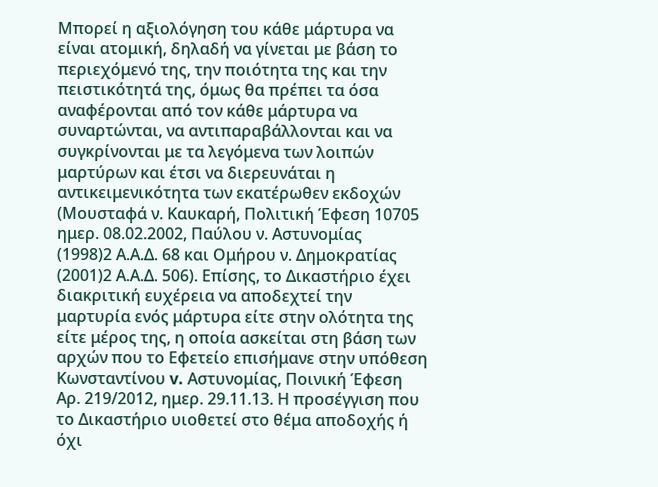Μπορεί η αξιολόγηση του κάθε μάρτυρα να είναι ατομική, δηλαδή να γίνεται με βάση το περιεχόμενό της, την ποιότητα της και την πειστικότητά της, όμως θα πρέπει τα όσα αναφέρονται από τον κάθε μάρτυρα να συναρτώνται, να αντιπαραβάλλονται και να συγκρίνονται με τα λεγόμενα των λοιπών μαρτύρων και έτσι να διερευνάται η αντικειμενικότητα των εκατέρωθεν εκδοχών (Μουσταφά ν. Καυκαρή, Πολιτική Έφεση 10705 ημερ. 08.02.2002, Παύλου ν. Αστυνομίας
(1998)2 Α.Α.Δ. 68 και Ομήρου ν. Δημοκρατίας
(2001)2 Α.Α.Δ. 506). Επίσης, το Δικαστήριο έχει διακριτική ευχέρεια να αποδεχτεί την μαρτυρία ενός μάρτυρα είτε στην ολότητα της είτε μέρος της, η οποία ασκείται στη βάση των αρχών που το Εφετείο επισήμανε στην υπόθεση Κωνσταντίνου v. Αστυνομίας, Ποινική Έφεση Αρ. 219/2012, ημερ. 29.11.13. Η προσέγγιση που το Δικαστήριο υιοθετεί στο θέμα αποδοχής ή όχι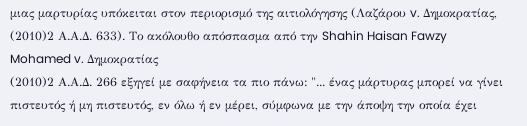μιας μαρτυρίας υπόκειται στον περιορισμό της αιτιολόγησης (Λαζάρου v. Δημοκρατίας,
(2010)2 Α.Α.Δ. 633). Το ακόλουθο απόσπασμα από την Shahin Haisan Fawzy Mohamed v. Δημοκρατίας
(2010)2 Α.Α.Δ. 266 εξηγεί με σαφήνεια τα πιο πάνω: "... ένας μάρτυρας μπορεί να γίνει πιστευτός ή μη πιστευτός, εν όλω ή εν μέρει, σύμφωνα με την άποψη την οποία έχει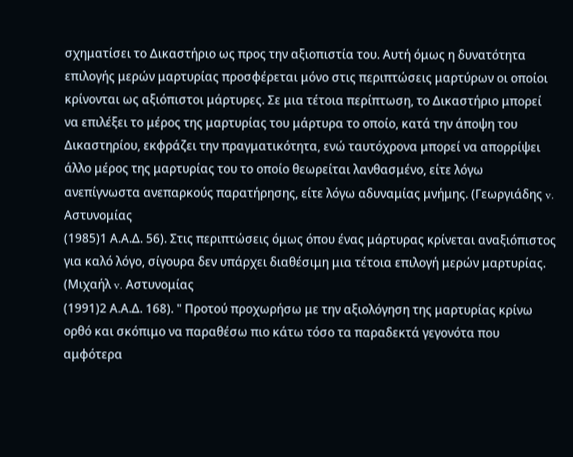σχηματίσει το Δικαστήριο ως προς την αξιοπιστία του. Αυτή όμως η δυνατότητα επιλογής μερών μαρτυρίας προσφέρεται μόνο στις περιπτώσεις μαρτύρων οι οποίοι κρίνονται ως αξιόπιστοι μάρτυρες. Σε μια τέτοια περίπτωση, το Δικαστήριο μπορεί να επιλέξει το μέρος της μαρτυρίας του μάρτυρα το οποίο, κατά την άποψη του Δικαστηρίου, εκφράζει την πραγματικότητα, ενώ ταυτόχρονα μπορεί να απορρίψει άλλο μέρος της μαρτυρίας του το οποίο θεωρείται λανθασμένο, είτε λόγω ανεπίγνωστα ανεπαρκούς παρατήρησης, είτε λόγω αδυναμίας μνήμης. (Γεωργιάδης v. Αστυνομίας
(1985)1 Α.Α.Δ. 56). Στις περιπτώσεις όμως όπου ένας μάρτυρας κρίνεται αναξιόπιστος για καλό λόγο, σίγουρα δεν υπάρχει διαθέσιμη μια τέτοια επιλογή μερών μαρτυρίας. (Μιχαήλ v. Αστυνομίας
(1991)2 Α.Α.Δ. 168). " Προτού προχωρήσω με την αξιολόγηση της μαρτυρίας κρίνω ορθό και σκόπιμο να παραθέσω πιο κάτω τόσο τα παραδεκτά γεγονότα που αμφότερα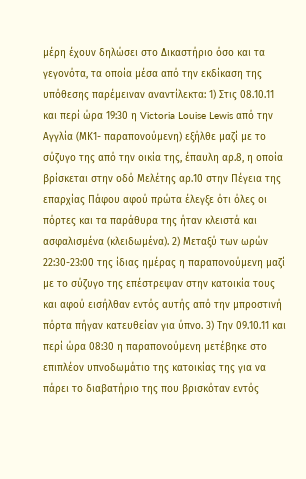μέρη έχουν δηλώσει στο Δικαστήριο όσο και τα γεγονότα, τα οποία μέσα από την εκδίκαση της υπόθεσης παρέμειναν αναντίλεκτα: 1) Στις 08.10.11 και περί ώρα 19:30 η Victoria Louise Lewis από την Αγγλία (ΜΚ1- παραπονούμενη) εξήλθε μαζί με το σύζυγο της από την οικία της, έπαυλη αρ.8, η οποία βρίσκεται στην οδό Μελέτης αρ.10 στην Πέγεια της επαρχίας Πάφου αφού πρώτα έλεγξε ότι όλες οι πόρτες και τα παράθυρα της ήταν κλειστά και ασφαλισμένα (κλειδωμένα). 2) Μεταξύ των ωρών 22:30-23:00 της ίδιας ημέρας η παραπονούμενη μαζί με το σύζυγο της επέστρεψαν στην κατοικία τους και αφού εισήλθαν εντός αυτής από την μπροστινή πόρτα πήγαν κατευθείαν για ύπνο. 3) Την 09.10.11 και περί ώρα 08:30 η παραπονούμενη μετέβηκε στο επιπλέον υπνοδωμάτιο της κατοικίας της για να πάρει το διαβατήριο της που βρισκόταν εντός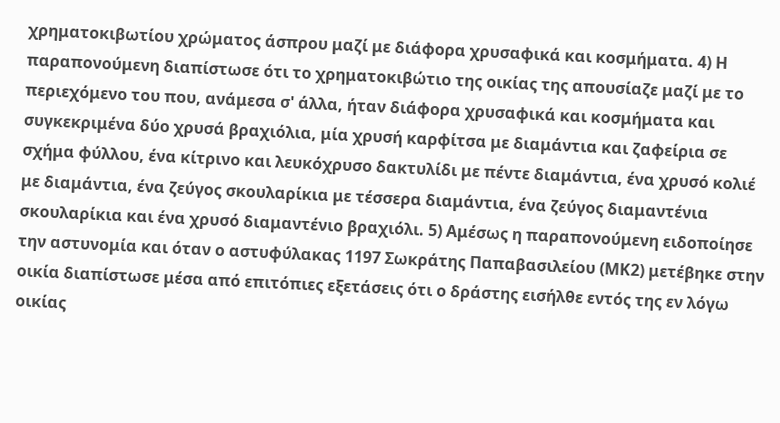χρηματοκιβωτίου χρώματος άσπρου μαζί με διάφορα χρυσαφικά και κοσμήματα. 4) Η παραπονούμενη διαπίστωσε ότι το χρηματοκιβώτιο της οικίας της απουσίαζε μαζί με το περιεχόμενο του που, ανάμεσα σ' άλλα, ήταν διάφορα χρυσαφικά και κοσμήματα και συγκεκριμένα δύο χρυσά βραχιόλια, μία χρυσή καρφίτσα με διαμάντια και ζαφείρια σε σχήμα φύλλου, ένα κίτρινο και λευκόχρυσο δακτυλίδι με πέντε διαμάντια, ένα χρυσό κολιέ με διαμάντια, ένα ζεύγος σκουλαρίκια με τέσσερα διαμάντια, ένα ζεύγος διαμαντένια σκουλαρίκια και ένα χρυσό διαμαντένιο βραχιόλι. 5) Αμέσως η παραπονούμενη ειδοποίησε την αστυνομία και όταν ο αστυφύλακας 1197 Σωκράτης Παπαβασιλείου (ΜΚ2) μετέβηκε στην οικία διαπίστωσε μέσα από επιτόπιες εξετάσεις ότι ο δράστης εισήλθε εντός της εν λόγω οικίας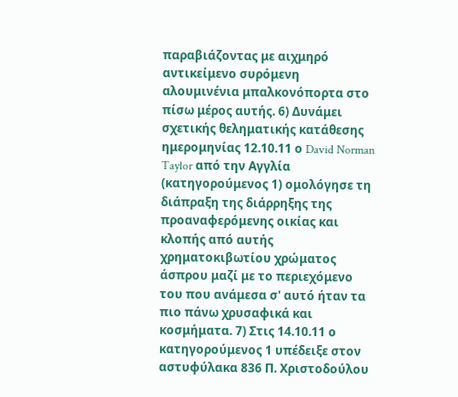παραβιάζοντας με αιχμηρό αντικείμενο συρόμενη αλουμινένια μπαλκονόπορτα στο πίσω μέρος αυτής. 6) Δυνάμει σχετικής θεληματικής κατάθεσης ημερομηνίας 12.10.11 ο David Norman Taylor από την Αγγλία (κατηγορούμενος 1) ομολόγησε τη διάπραξη της διάρρηξης της προαναφερόμενης οικίας και κλοπής από αυτής χρηματοκιβωτίου χρώματος άσπρου μαζί με το περιεχόμενο του που ανάμεσα σ' αυτό ήταν τα πιο πάνω χρυσαφικά και κοσμήματα. 7) Στις 14.10.11 ο κατηγορούμενος 1 υπέδειξε στον αστυφύλακα 836 Π. Χριστοδούλου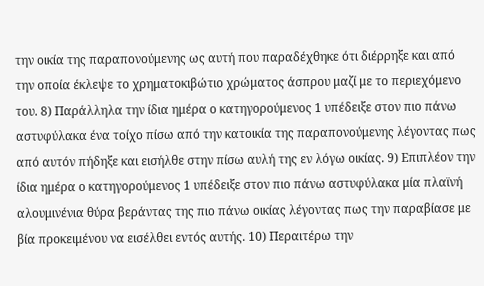την οικία της παραπονούμενης ως αυτή που παραδέχθηκε ότι διέρρηξε και από την οποία έκλεψε το χρηματοκιβώτιο χρώματος άσπρου μαζί με το περιεχόμενο του. 8) Παράλληλα την ίδια ημέρα ο κατηγορούμενος 1 υπέδειξε στον πιο πάνω αστυφύλακα ένα τοίχο πίσω από την κατοικία της παραπονούμενης λέγοντας πως από αυτόν πήδηξε και εισήλθε στην πίσω αυλή της εν λόγω οικίας. 9) Επιπλέον την ίδια ημέρα ο κατηγορούμενος 1 υπέδειξε στον πιο πάνω αστυφύλακα μία πλαϊνή αλουμινένια θύρα βεράντας της πιο πάνω οικίας λέγοντας πως την παραβίασε με βία προκειμένου να εισέλθει εντός αυτής. 10) Περαιτέρω την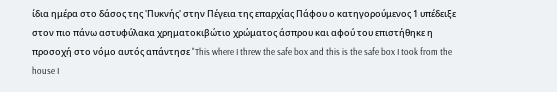ίδια ημέρα στο δάσος της 'Πυκνής' στην Πέγεια της επαρχίας Πάφου ο κατηγορούμενος 1 υπέδειξε στον πιο πάνω αστυφύλακα χρηματοκιβώτιο χρώματος άσπρου και αφού του επιστήθηκε η προσοχή στο νόμο αυτός απάντησε "This where I threw the safe box and this is the safe box I took from the house I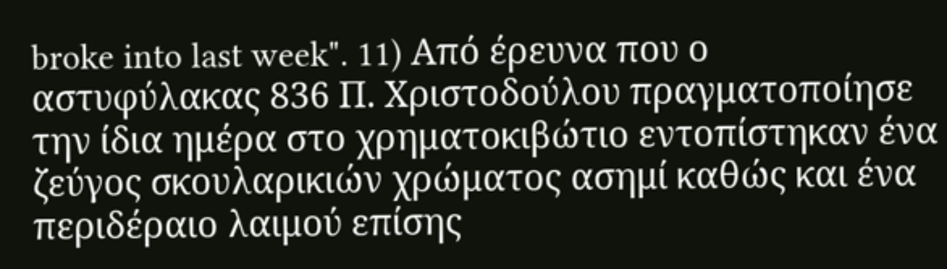broke into last week". 11) Από έρευνα που ο αστυφύλακας 836 Π. Χριστοδούλου πραγματοποίησε την ίδια ημέρα στο χρηματοκιβώτιο εντοπίστηκαν ένα ζεύγος σκουλαρικιών χρώματος ασημί καθώς και ένα περιδέραιο λαιμού επίσης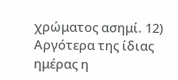χρώματος ασημί. 12) Αργότερα της ίδιας ημέρας η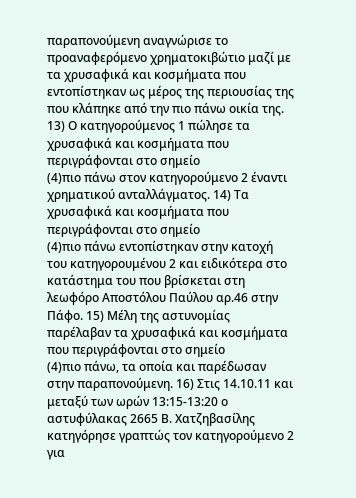παραπονούμενη αναγνώρισε το προαναφερόμενο χρηματοκιβώτιο μαζί με τα χρυσαφικά και κοσμήματα που εντοπίστηκαν ως μέρος της περιουσίας της που κλάπηκε από την πιο πάνω οικία της. 13) Ο κατηγορούμενος 1 πώλησε τα χρυσαφικά και κοσμήματα που περιγράφονται στο σημείο
(4)πιο πάνω στον κατηγορούμενο 2 έναντι χρηματικού ανταλλάγματος. 14) Τα χρυσαφικά και κοσμήματα που περιγράφονται στο σημείο
(4)πιο πάνω εντοπίστηκαν στην κατοχή του κατηγορουμένου 2 και ειδικότερα στο κατάστημα του που βρίσκεται στη λεωφόρο Αποστόλου Παύλου αρ.46 στην Πάφο. 15) Μέλη της αστυνομίας παρέλαβαν τα χρυσαφικά και κοσμήματα που περιγράφονται στο σημείο
(4)πιο πάνω, τα οποία και παρέδωσαν στην παραπονούμενη. 16) Στις 14.10.11 και μεταξύ των ωρών 13:15-13:20 ο αστυφύλακας 2665 Β. Χατζηβασίλης κατηγόρησε γραπτώς τον κατηγορούμενο 2 για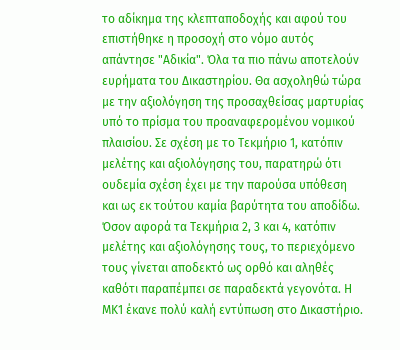το αδίκημα της κλεπταποδοχής και αφού του επιστήθηκε η προσοχή στο νόμο αυτός απάντησε "Αδικία". Όλα τα πιο πάνω αποτελούν ευρήματα του Δικαστηρίου. Θα ασχοληθώ τώρα με την αξιολόγηση της προσαχθείσας μαρτυρίας υπό το πρίσμα του προαναφερομένου νομικού πλαισίου. Σε σχέση με το Τεκμήριο 1, κατόπιν μελέτης και αξιολόγησης του, παρατηρώ ότι ουδεμία σχέση έχει με την παρούσα υπόθεση και ως εκ τούτου καμία βαρύτητα του αποδίδω. Όσον αφορά τα Τεκμήρια 2, 3 και 4, κατόπιν μελέτης και αξιολόγησης τους, το περιεχόμενο τους γίνεται αποδεκτό ως ορθό και αληθές καθότι παραπέμπει σε παραδεκτά γεγονότα. Η ΜΚ1 έκανε πολύ καλή εντύπωση στο Δικαστήριο.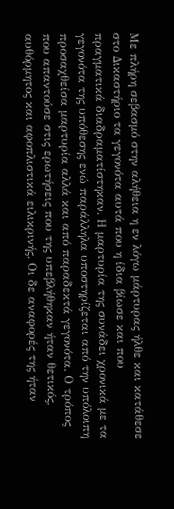Με πλήρη σεβασμό στην αλήθεια η εν λόγω μάρτυρας ήλθε και κατάθεσε στο Δικαστήριο τα γεγονότα αυτά που η ίδια βίωσε και που πραγματικά διαδραματίστηκαν. Η μαρτυρία της συνάδει χρονικά με τα γεγονότα της υπόθεσης ενώ παράλληλα υποστηρίζεται από την υπόλοιπη προσαχθείσα μαρτυρία αλλά και από παραδεκτά γεγονότα. Ο τρόπος που απαντούσε στις ερωτήσεις που της υπεβλήθηκαν ήταν θετικός, αυθόρμητος και αφοπλιστικά ειλικρινής. Οι δε αναφορές της ήταν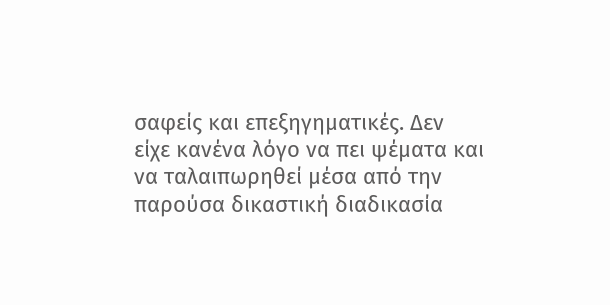σαφείς και επεξηγηματικές. Δεν είχε κανένα λόγο να πει ψέματα και να ταλαιπωρηθεί μέσα από την παρούσα δικαστική διαδικασία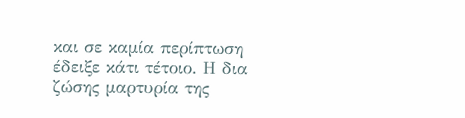και σε καμία περίπτωση έδειξε κάτι τέτοιο. Η δια ζώσης μαρτυρία της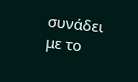συνάδει με το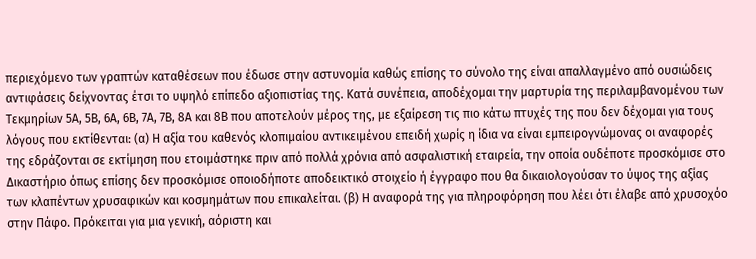περιεχόμενο των γραπτών καταθέσεων που έδωσε στην αστυνομία καθώς επίσης το σύνολο της είναι απαλλαγμένο από ουσιώδεις αντιφάσεις δείχνοντας έτσι το υψηλό επίπεδο αξιοπιστίας της. Κατά συνέπεια, αποδέχομαι την μαρτυρία της περιλαμβανομένου των Τεκμηρίων 5Α, 5Β, 6Α, 6Β, 7Α, 7Β, 8Α και 8Β που αποτελούν μέρος της, με εξαίρεση τις πιο κάτω πτυχές της που δεν δέχομαι για τους λόγους που εκτίθενται: (α) Η αξία του καθενός κλοπιμαίου αντικειμένου επειδή χωρίς η ίδια να είναι εμπειρογνώμονας οι αναφορές της εδράζονται σε εκτίμηση που ετοιμάστηκε πριν από πολλά χρόνια από ασφαλιστική εταιρεία, την οποία ουδέποτε προσκόμισε στο Δικαστήριο όπως επίσης δεν προσκόμισε οποιοδήποτε αποδεικτικό στοιχείο ή έγγραφο που θα δικαιολογούσαν το ύψος της αξίας των κλαπέντων χρυσαφικών και κοσμημάτων που επικαλείται. (β) Η αναφορά της για πληροφόρηση που λέει ότι έλαβε από χρυσοχόο στην Πάφο. Πρόκειται για μια γενική, αόριστη και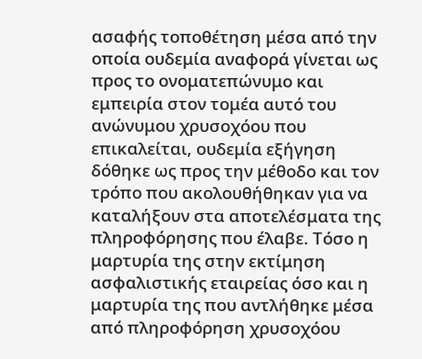ασαφής τοποθέτηση μέσα από την οποία ουδεμία αναφορά γίνεται ως προς το ονοματεπώνυμο και εμπειρία στον τομέα αυτό του ανώνυμου χρυσοχόου που επικαλείται, ουδεμία εξήγηση δόθηκε ως προς την μέθοδο και τον τρόπο που ακολουθήθηκαν για να καταλήξουν στα αποτελέσματα της πληροφόρησης που έλαβε. Τόσο η μαρτυρία της στην εκτίμηση ασφαλιστικής εταιρείας όσο και η μαρτυρία της που αντλήθηκε μέσα από πληροφόρηση χρυσοχόου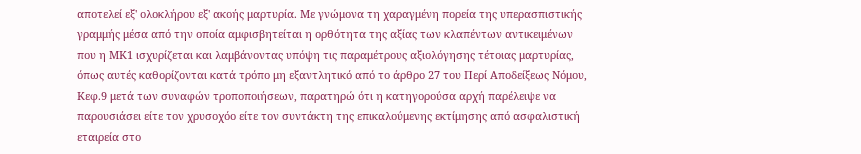αποτελεί εξ' ολοκλήρου εξ' ακοής μαρτυρία. Με γνώμονα τη χαραγμένη πορεία της υπερασπιστικής γραμμής μέσα από την οποία αμφισβητείται η ορθότητα της αξίας των κλαπέντων αντικειμένων που η ΜΚ1 ισχυρίζεται και λαμβάνοντας υπόψη τις παραμέτρους αξιολόγησης τέτοιας μαρτυρίας, όπως αυτές καθορίζονται κατά τρόπο μη εξαντλητικό από το άρθρο 27 του Περί Αποδείξεως Νόμου, Κεφ.9 μετά των συναφών τροποποιήσεων, παρατηρώ ότι η κατηγορούσα αρχή παρέλειψε να παρουσιάσει είτε τον χρυσοχόο είτε τον συντάκτη της επικαλούμενης εκτίμησης από ασφαλιστική εταιρεία στο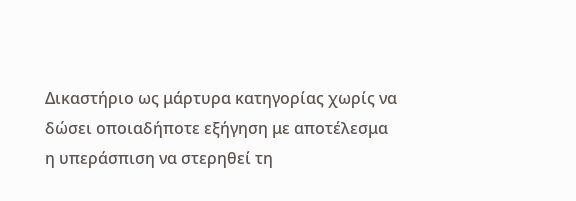Δικαστήριο ως μάρτυρα κατηγορίας χωρίς να δώσει οποιαδήποτε εξήγηση με αποτέλεσμα η υπεράσπιση να στερηθεί τη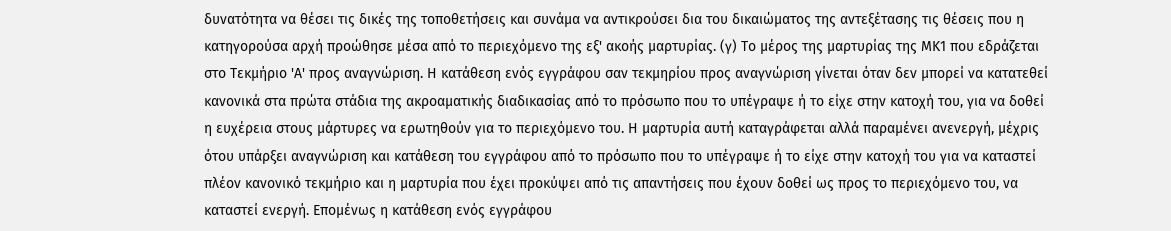δυνατότητα να θέσει τις δικές της τοποθετήσεις και συνάμα να αντικρούσει δια του δικαιώματος της αντεξέτασης τις θέσεις που η κατηγορούσα αρχή προώθησε μέσα από το περιεχόμενο της εξ' ακοής μαρτυρίας. (γ) Το μέρος της μαρτυρίας της ΜΚ1 που εδράζεται στο Τεκμήριο 'Α' προς αναγνώριση. Η κατάθεση ενός εγγράφου σαν τεκμηρίου προς αναγνώριση γίνεται όταν δεν μπορεί να κατατεθεί κανονικά στα πρώτα στάδια της ακροαματικής διαδικασίας από το πρόσωπο που το υπέγραψε ή το είχε στην κατοχή του, για να δοθεί η ευχέρεια στους μάρτυρες να ερωτηθούν για το περιεχόμενο του. Η μαρτυρία αυτή καταγράφεται αλλά παραμένει ανενεργή, μέχρις ότου υπάρξει αναγνώριση και κατάθεση του εγγράφου από το πρόσωπο που το υπέγραψε ή το είχε στην κατοχή του για να καταστεί πλέον κανονικό τεκμήριο και η μαρτυρία που έχει προκύψει από τις απαντήσεις που έχουν δοθεί ως προς το περιεχόμενο του, να καταστεί ενεργή. Επομένως η κατάθεση ενός εγγράφου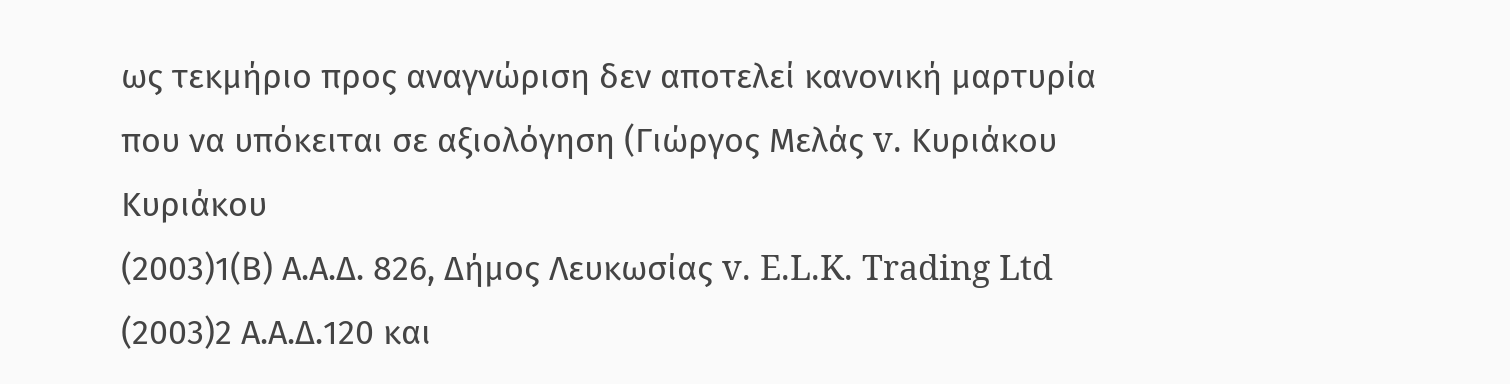ως τεκμήριο προς αναγνώριση δεν αποτελεί κανονική μαρτυρία που να υπόκειται σε αξιολόγηση (Γιώργος Μελάς v. Κυριάκου Κυριάκου
(2003)1(Β) Α.Α.Δ. 826, Δήμος Λευκωσίας v. E.L.K. Trading Ltd
(2003)2 Α.Α.Δ.120 και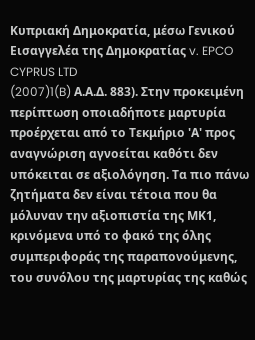Κυπριακή Δημοκρατία, μέσω Γενικού Εισαγγελέα της Δημοκρατίας v. EPCO CYPRUS LTD
(2007)1(B) Α.Α.Δ. 883). Στην προκειμένη περίπτωση οποιαδήποτε μαρτυρία προέρχεται από το Τεκμήριο 'Α' προς αναγνώριση αγνοείται καθότι δεν υπόκειται σε αξιολόγηση. Τα πιο πάνω ζητήματα δεν είναι τέτοια που θα μόλυναν την αξιοπιστία της ΜΚ1, κρινόμενα υπό το φακό της όλης συμπεριφοράς της παραπονούμενης, του συνόλου της μαρτυρίας της καθώς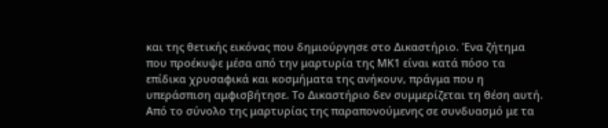και της θετικής εικόνας που δημιούργησε στο Δικαστήριο. Ένα ζήτημα που προέκυψε μέσα από την μαρτυρία της ΜΚ1 είναι κατά πόσο τα επίδικα χρυσαφικά και κοσμήματα της ανήκουν, πράγμα που η υπεράσπιση αμφισβήτησε. Το Δικαστήριο δεν συμμερίζεται τη θέση αυτή. Από το σύνολο της μαρτυρίας της παραπονούμενης σε συνδυασμό με τα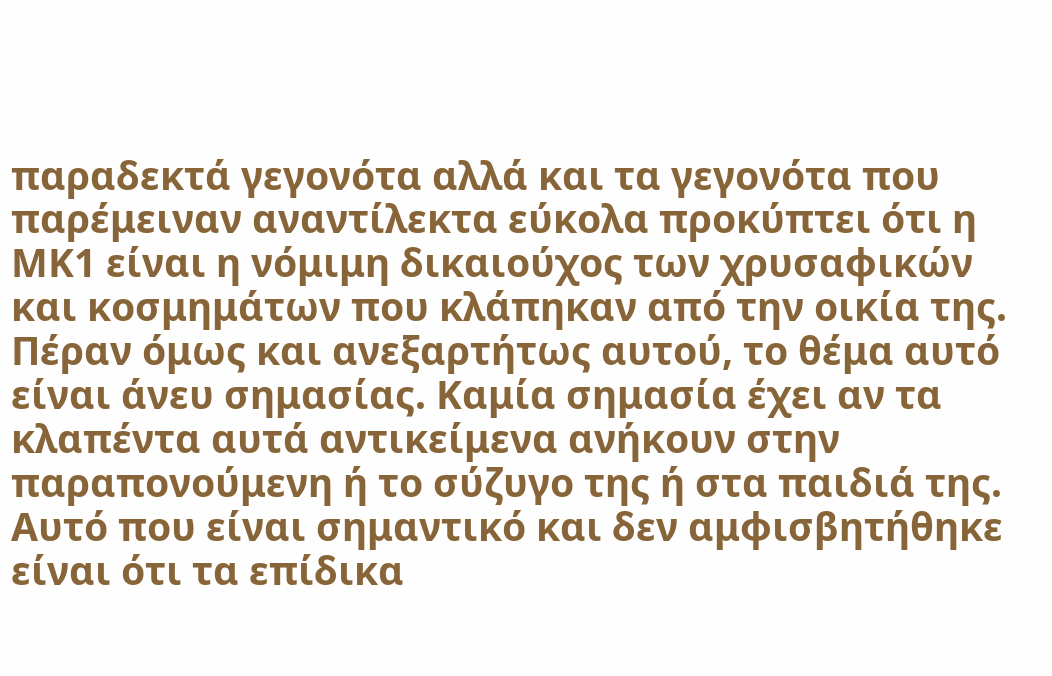παραδεκτά γεγονότα αλλά και τα γεγονότα που παρέμειναν αναντίλεκτα εύκολα προκύπτει ότι η ΜΚ1 είναι η νόμιμη δικαιούχος των χρυσαφικών και κοσμημάτων που κλάπηκαν από την οικία της. Πέραν όμως και ανεξαρτήτως αυτού, το θέμα αυτό είναι άνευ σημασίας. Καμία σημασία έχει αν τα κλαπέντα αυτά αντικείμενα ανήκουν στην παραπονούμενη ή το σύζυγο της ή στα παιδιά της. Αυτό που είναι σημαντικό και δεν αμφισβητήθηκε είναι ότι τα επίδικα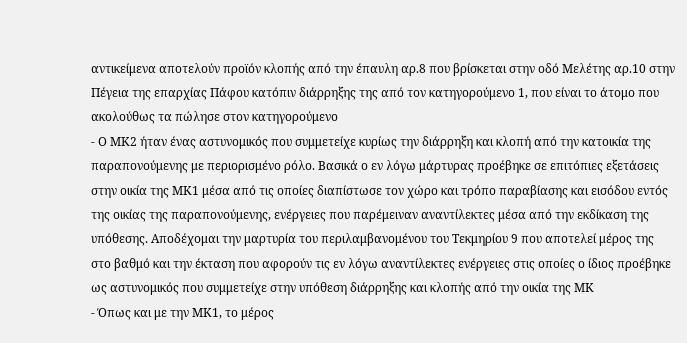αντικείμενα αποτελούν προϊόν κλοπής από την έπαυλη αρ.8 που βρίσκεται στην οδό Μελέτης αρ.10 στην Πέγεια της επαρχίας Πάφου κατόπιν διάρρηξης της από τον κατηγορούμενο 1, που είναι το άτομο που ακολούθως τα πώλησε στον κατηγορούμενο
- Ο ΜΚ2 ήταν ένας αστυνομικός που συμμετείχε κυρίως την διάρρηξη και κλοπή από την κατοικία της παραπονούμενης με περιορισμένο ρόλο. Βασικά ο εν λόγω μάρτυρας προέβηκε σε επιτόπιες εξετάσεις στην οικία της ΜΚ1 μέσα από τις οποίες διαπίστωσε τον χώρο και τρόπο παραβίασης και εισόδου εντός της οικίας της παραπονούμενης, ενέργειες που παρέμειναν αναντίλεκτες μέσα από την εκδίκαση της υπόθεσης. Αποδέχομαι την μαρτυρία του περιλαμβανομένου του Τεκμηρίου 9 που αποτελεί μέρος της στο βαθμό και την έκταση που αφορούν τις εν λόγω αναντίλεκτες ενέργειες στις οποίες ο ίδιος προέβηκε ως αστυνομικός που συμμετείχε στην υπόθεση διάρρηξης και κλοπής από την οικία της ΜΚ
- Όπως και με την ΜΚ1, το μέρος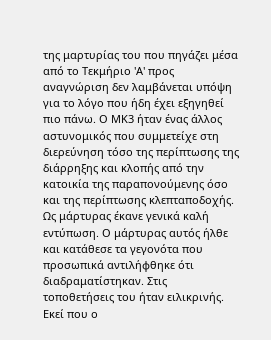της μαρτυρίας του που πηγάζει μέσα από το Τεκμήριο 'Α' προς αναγνώριση δεν λαμβάνεται υπόψη για το λόγο που ήδη έχει εξηγηθεί πιο πάνω. Ο ΜΚ3 ήταν ένας άλλος αστυνομικός που συμμετείχε στη διερεύνηση τόσο της περίπτωσης της διάρρηξης και κλοπής από την κατοικία της παραπονούμενης όσο και της περίπτωσης κλεπταποδοχής. Ως μάρτυρας έκανε γενικά καλή εντύπωση. Ο μάρτυρας αυτός ήλθε και κατάθεσε τα γεγονότα που προσωπικά αντιλήφθηκε ότι διαδραματίστηκαν. Στις τοποθετήσεις του ήταν ειλικρινής. Εκεί που ο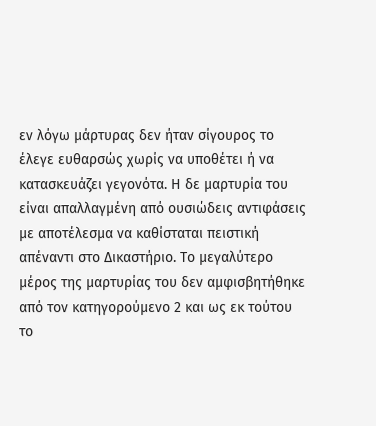εν λόγω μάρτυρας δεν ήταν σίγουρος το έλεγε ευθαρσώς χωρίς να υποθέτει ή να κατασκευάζει γεγονότα. Η δε μαρτυρία του είναι απαλλαγμένη από ουσιώδεις αντιφάσεις με αποτέλεσμα να καθίσταται πειστική απέναντι στο Δικαστήριο. Το μεγαλύτερο μέρος της μαρτυρίας του δεν αμφισβητήθηκε από τον κατηγορούμενο 2 και ως εκ τούτου το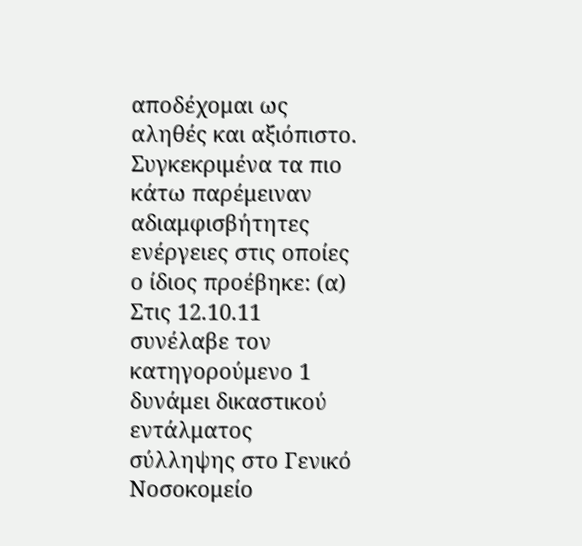αποδέχομαι ως αληθές και αξιόπιστο. Συγκεκριμένα τα πιο κάτω παρέμειναν αδιαμφισβήτητες ενέργειες στις οποίες ο ίδιος προέβηκε: (α) Στις 12.10.11 συνέλαβε τον κατηγορούμενο 1 δυνάμει δικαστικού εντάλματος σύλληψης στο Γενικό Νοσοκομείο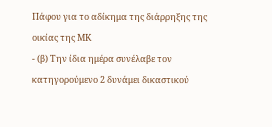Πάφου για το αδίκημα της διάρρηξης της οικίας της ΜΚ
- (β) Την ίδια ημέρα συνέλαβε τον κατηγορούμενο 2 δυνάμει δικαστικού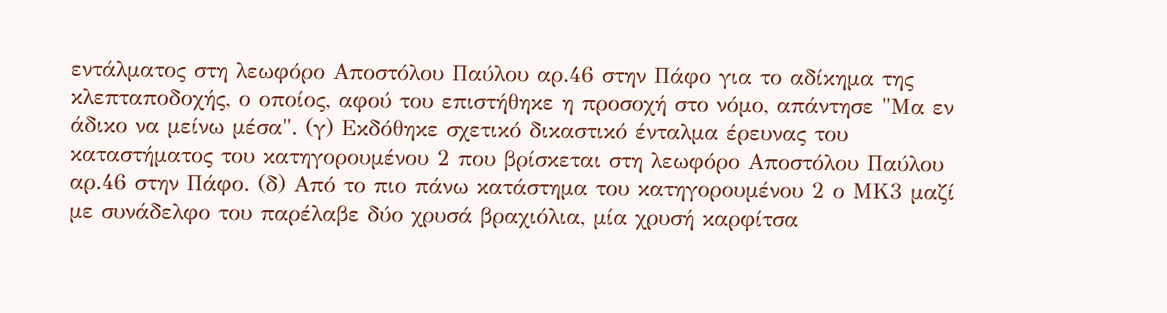εντάλματος στη λεωφόρο Αποστόλου Παύλου αρ.46 στην Πάφο για το αδίκημα της κλεπταποδοχής, ο οποίος, αφού του επιστήθηκε η προσοχή στο νόμο, απάντησε "Μα εν άδικο να μείνω μέσα". (γ) Εκδόθηκε σχετικό δικαστικό ένταλμα έρευνας του καταστήματος του κατηγορουμένου 2 που βρίσκεται στη λεωφόρο Αποστόλου Παύλου αρ.46 στην Πάφο. (δ) Από το πιο πάνω κατάστημα του κατηγορουμένου 2 ο ΜΚ3 μαζί με συνάδελφο του παρέλαβε δύο χρυσά βραχιόλια, μία χρυσή καρφίτσα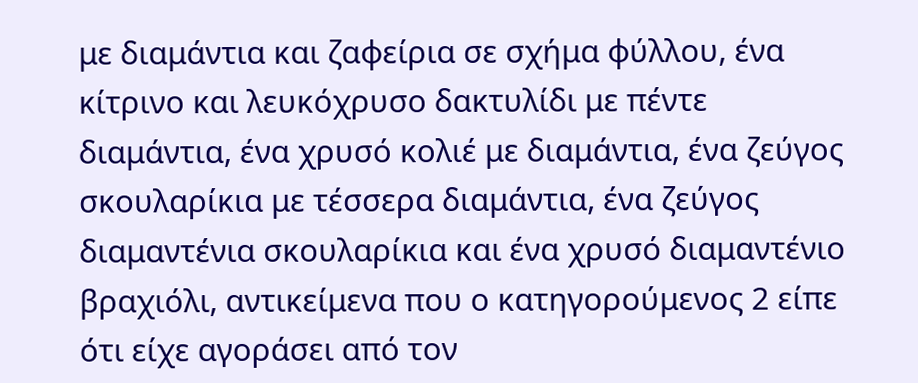με διαμάντια και ζαφείρια σε σχήμα φύλλου, ένα κίτρινο και λευκόχρυσο δακτυλίδι με πέντε διαμάντια, ένα χρυσό κολιέ με διαμάντια, ένα ζεύγος σκουλαρίκια με τέσσερα διαμάντια, ένα ζεύγος διαμαντένια σκουλαρίκια και ένα χρυσό διαμαντένιο βραχιόλι, αντικείμενα που ο κατηγορούμενος 2 είπε ότι είχε αγοράσει από τον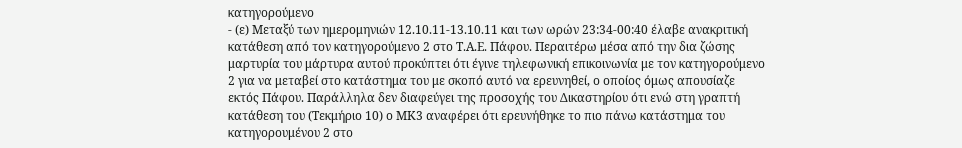κατηγορούμενο
- (ε) Μεταξύ των ημερομηνιών 12.10.11-13.10.11 και των ωρών 23:34-00:40 έλαβε ανακριτική κατάθεση από τον κατηγορούμενο 2 στο Τ.Α.Ε. Πάφου. Περαιτέρω μέσα από την δια ζώσης μαρτυρία του μάρτυρα αυτού προκύπτει ότι έγινε τηλεφωνική επικοινωνία με τον κατηγορούμενο 2 για να μεταβεί στο κατάστημα του με σκοπό αυτό να ερευνηθεί, ο οποίος όμως απουσίαζε εκτός Πάφου. Παράλληλα δεν διαφεύγει της προσοχής του Δικαστηρίου ότι ενώ στη γραπτή κατάθεση του (Τεκμήριο 10) ο ΜΚ3 αναφέρει ότι ερευνήθηκε το πιο πάνω κατάστημα του κατηγορουμένου 2 στο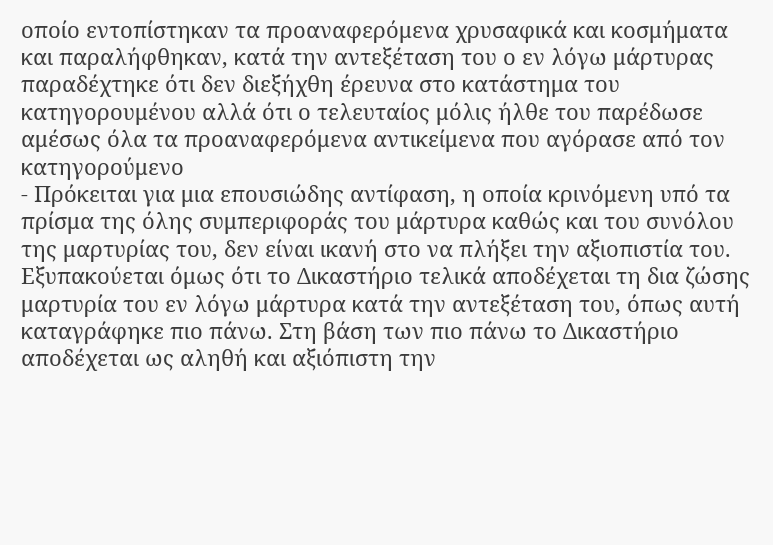οποίο εντοπίστηκαν τα προαναφερόμενα χρυσαφικά και κοσμήματα και παραλήφθηκαν, κατά την αντεξέταση του ο εν λόγω μάρτυρας παραδέχτηκε ότι δεν διεξήχθη έρευνα στο κατάστημα του κατηγορουμένου αλλά ότι ο τελευταίος μόλις ήλθε του παρέδωσε αμέσως όλα τα προαναφερόμενα αντικείμενα που αγόρασε από τον κατηγορούμενο
- Πρόκειται για μια επουσιώδης αντίφαση, η οποία κρινόμενη υπό τα πρίσμα της όλης συμπεριφοράς του μάρτυρα καθώς και του συνόλου της μαρτυρίας του, δεν είναι ικανή στο να πλήξει την αξιοπιστία του. Εξυπακούεται όμως ότι το Δικαστήριο τελικά αποδέχεται τη δια ζώσης μαρτυρία του εν λόγω μάρτυρα κατά την αντεξέταση του, όπως αυτή καταγράφηκε πιο πάνω. Στη βάση των πιο πάνω το Δικαστήριο αποδέχεται ως αληθή και αξιόπιστη την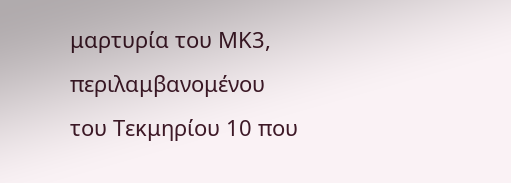μαρτυρία του ΜΚ3, περιλαμβανομένου του Τεκμηρίου 10 που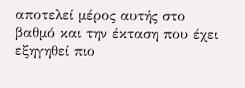αποτελεί μέρος αυτής στο βαθμό και την έκταση που έχει εξηγηθεί πιο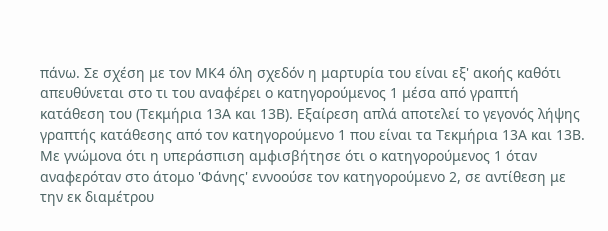πάνω. Σε σχέση με τον ΜΚ4 όλη σχεδόν η μαρτυρία του είναι εξ' ακοής καθότι απευθύνεται στο τι του αναφέρει ο κατηγορούμενος 1 μέσα από γραπτή κατάθεση του (Τεκμήρια 13Α και 13Β). Εξαίρεση απλά αποτελεί το γεγονός λήψης γραπτής κατάθεσης από τον κατηγορούμενο 1 που είναι τα Τεκμήρια 13Α και 13Β. Με γνώμονα ότι η υπεράσπιση αμφισβήτησε ότι ο κατηγορούμενος 1 όταν αναφερόταν στο άτομο 'Φάνης' εννοούσε τον κατηγορούμενο 2, σε αντίθεση με την εκ διαμέτρου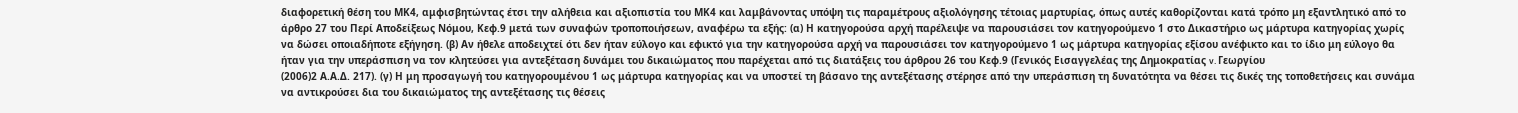διαφορετική θέση του ΜΚ4, αμφισβητώντας έτσι την αλήθεια και αξιοπιστία του ΜΚ4 και λαμβάνοντας υπόψη τις παραμέτρους αξιολόγησης τέτοιας μαρτυρίας, όπως αυτές καθορίζονται κατά τρόπο μη εξαντλητικό από το άρθρο 27 του Περί Αποδείξεως Νόμου, Κεφ.9 μετά των συναφών τροποποιήσεων, αναφέρω τα εξής: (α) Η κατηγορούσα αρχή παρέλειψε να παρουσιάσει τον κατηγορούμενο 1 στο Δικαστήριο ως μάρτυρα κατηγορίας χωρίς να δώσει οποιαδήποτε εξήγηση. (β) Αν ήθελε αποδειχτεί ότι δεν ήταν εύλογο και εφικτό για την κατηγορούσα αρχή να παρουσιάσει τον κατηγορούμενο 1 ως μάρτυρα κατηγορίας εξίσου ανέφικτο και το ίδιο μη εύλογο θα ήταν για την υπεράσπιση να τον κλητεύσει για αντεξέταση δυνάμει του δικαιώματος που παρέχεται από τις διατάξεις του άρθρου 26 του Κεφ.9 (Γενικός Εισαγγελέας της Δημοκρατίας v. Γεωργίου
(2006)2 Α.Α.Δ. 217). (γ) Η μη προσαγωγή του κατηγορουμένου 1 ως μάρτυρα κατηγορίας και να υποστεί τη βάσανο της αντεξέτασης στέρησε από την υπεράσπιση τη δυνατότητα να θέσει τις δικές της τοποθετήσεις και συνάμα να αντικρούσει δια του δικαιώματος της αντεξέτασης τις θέσεις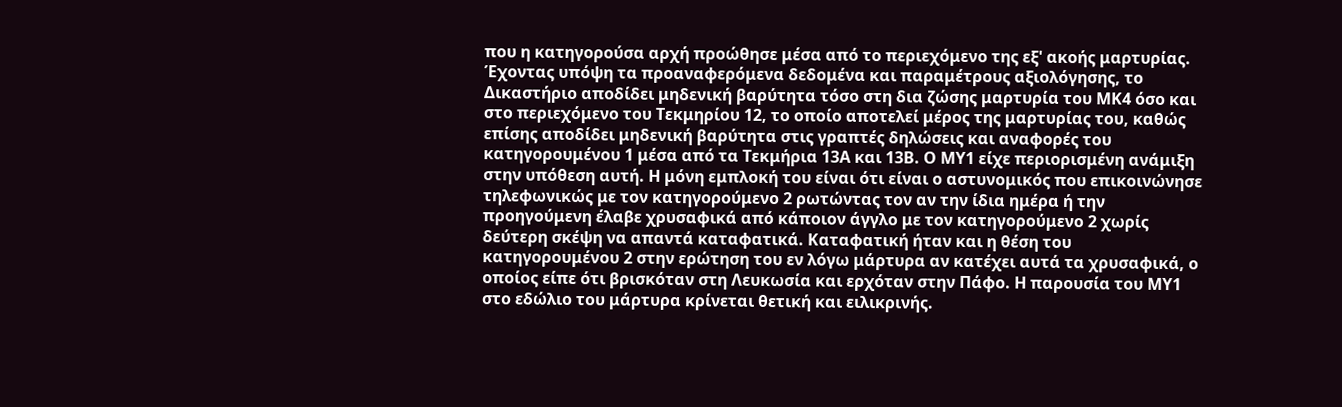που η κατηγορούσα αρχή προώθησε μέσα από το περιεχόμενο της εξ' ακοής μαρτυρίας. Έχοντας υπόψη τα προαναφερόμενα δεδομένα και παραμέτρους αξιολόγησης, το Δικαστήριο αποδίδει μηδενική βαρύτητα τόσο στη δια ζώσης μαρτυρία του ΜΚ4 όσο και στο περιεχόμενο του Τεκμηρίου 12, το οποίο αποτελεί μέρος της μαρτυρίας του, καθώς επίσης αποδίδει μηδενική βαρύτητα στις γραπτές δηλώσεις και αναφορές του κατηγορουμένου 1 μέσα από τα Τεκμήρια 13Α και 13Β. Ο ΜΥ1 είχε περιορισμένη ανάμιξη στην υπόθεση αυτή. Η μόνη εμπλοκή του είναι ότι είναι ο αστυνομικός που επικοινώνησε τηλεφωνικώς με τον κατηγορούμενο 2 ρωτώντας τον αν την ίδια ημέρα ή την προηγούμενη έλαβε χρυσαφικά από κάποιον άγγλο με τον κατηγορούμενο 2 χωρίς δεύτερη σκέψη να απαντά καταφατικά. Καταφατική ήταν και η θέση του κατηγορουμένου 2 στην ερώτηση του εν λόγω μάρτυρα αν κατέχει αυτά τα χρυσαφικά, ο οποίος είπε ότι βρισκόταν στη Λευκωσία και ερχόταν στην Πάφο. Η παρουσία του ΜΥ1 στο εδώλιο του μάρτυρα κρίνεται θετική και ειλικρινής.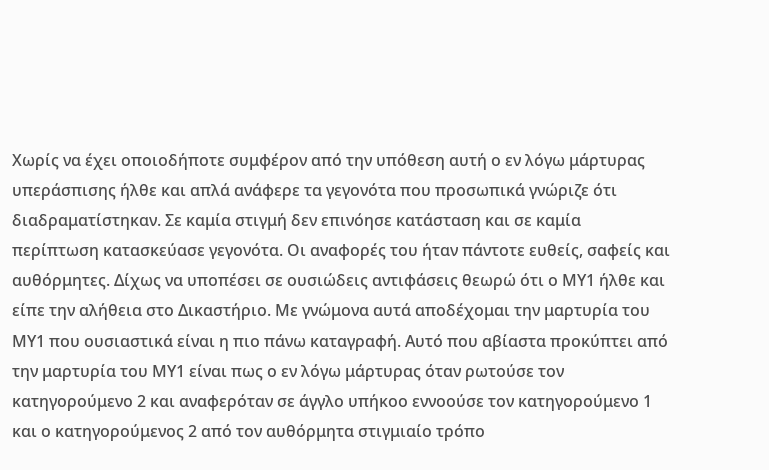Χωρίς να έχει οποιοδήποτε συμφέρον από την υπόθεση αυτή ο εν λόγω μάρτυρας υπεράσπισης ήλθε και απλά ανάφερε τα γεγονότα που προσωπικά γνώριζε ότι διαδραματίστηκαν. Σε καμία στιγμή δεν επινόησε κατάσταση και σε καμία περίπτωση κατασκεύασε γεγονότα. Οι αναφορές του ήταν πάντοτε ευθείς, σαφείς και αυθόρμητες. Δίχως να υποπέσει σε ουσιώδεις αντιφάσεις θεωρώ ότι ο ΜΥ1 ήλθε και είπε την αλήθεια στο Δικαστήριο. Με γνώμονα αυτά αποδέχομαι την μαρτυρία του ΜΥ1 που ουσιαστικά είναι η πιο πάνω καταγραφή. Αυτό που αβίαστα προκύπτει από την μαρτυρία του ΜΥ1 είναι πως ο εν λόγω μάρτυρας όταν ρωτούσε τον κατηγορούμενο 2 και αναφερόταν σε άγγλο υπήκοο εννοούσε τον κατηγορούμενο 1 και ο κατηγορούμενος 2 από τον αυθόρμητα στιγμιαίο τρόπο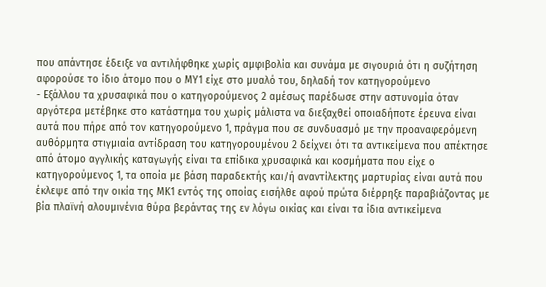που απάντησε έδειξε να αντιλήφθηκε χωρίς αμφιβολία και συνάμα με σιγουριά ότι η συζήτηση αφορούσε το ίδιο άτομο που ο ΜΥ1 είχε στο μυαλό του, δηλαδή τον κατηγορούμενο
- Εξάλλου τα χρυσαφικά που ο κατηγορούμενος 2 αμέσως παρέδωσε στην αστυνομία όταν αργότερα μετέβηκε στο κατάστημα του χωρίς μάλιστα να διεξαχθεί οποιαδήποτε έρευνα είναι αυτά που πήρε από τον κατηγορούμενο 1, πράγμα που σε συνδυασμό με την προαναφερόμενη αυθόρμητα στιγμιαία αντίδραση του κατηγορουμένου 2 δείχνει ότι τα αντικείμενα που απέκτησε από άτομο αγγλικής καταγωγής είναι τα επίδικα χρυσαφικά και κοσμήματα που είχε ο κατηγορούμενος 1, τα οποία με βάση παραδεκτής και/ή αναντίλεκτης μαρτυρίας είναι αυτά που έκλεψε από την οικία της ΜΚ1 εντός της οποίας εισήλθε αφού πρώτα διέρρηξε παραβιάζοντας με βία πλαϊνή αλουμινένια θύρα βεράντας της εν λόγω οικίας και είναι τα ίδια αντικείμενα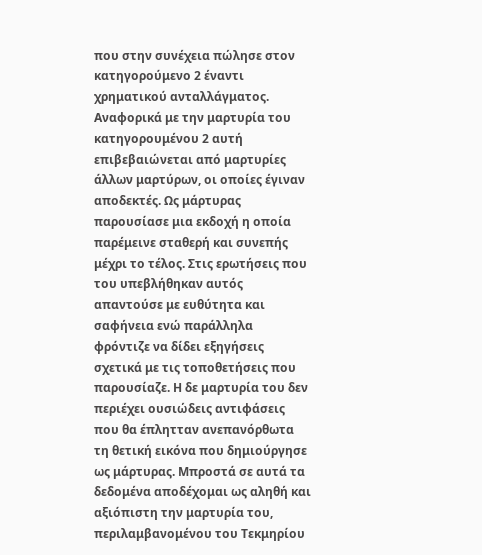που στην συνέχεια πώλησε στον κατηγορούμενο 2 έναντι χρηματικού ανταλλάγματος. Αναφορικά με την μαρτυρία του κατηγορουμένου 2 αυτή επιβεβαιώνεται από μαρτυρίες άλλων μαρτύρων, οι οποίες έγιναν αποδεκτές. Ως μάρτυρας παρουσίασε μια εκδοχή η οποία παρέμεινε σταθερή και συνεπής μέχρι το τέλος. Στις ερωτήσεις που του υπεβλήθηκαν αυτός απαντούσε με ευθύτητα και σαφήνεια ενώ παράλληλα φρόντιζε να δίδει εξηγήσεις σχετικά με τις τοποθετήσεις που παρουσίαζε. Η δε μαρτυρία του δεν περιέχει ουσιώδεις αντιφάσεις που θα έπλητταν ανεπανόρθωτα τη θετική εικόνα που δημιούργησε ως μάρτυρας. Μπροστά σε αυτά τα δεδομένα αποδέχομαι ως αληθή και αξιόπιστη την μαρτυρία του, περιλαμβανομένου του Τεκμηρίου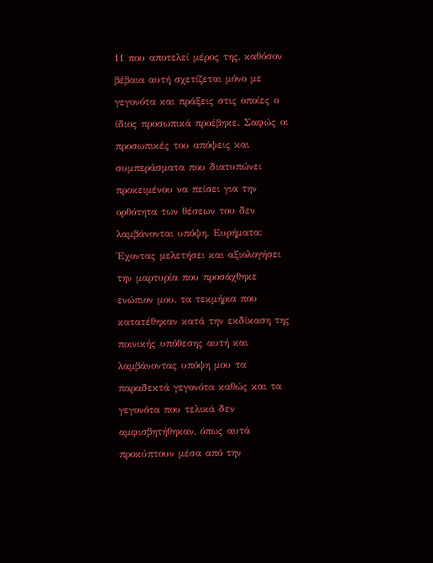11 που αποτελεί μέρος της, καθόσον βέβαια αυτή σχετίζεται μόνο με γεγονότα και πράξεις στις οποίες ο ίδιος προσωπικά προέβηκε. Σαφώς οι προσωπικές του απόψεις και συμπεράσματα που διατυπώνει προκειμένου να πείσει για την ορθότητα των θέσεων του δεν λαμβάνονται υπόψη. Ευρήματα: Έχοντας μελετήσει και αξιολογήσει την μαρτυρία που προσάχθηκε ενώπιον μου, τα τεκμήρια που κατατέθηκαν κατά την εκδίκαση της ποινικής υπόθεσης αυτή και λαμβάνοντας υπόψη μου τα παραδεκτά γεγονότα καθώς και τα γεγονότα που τελικά δεν αμφισβητήθηκαν, όπως αυτά προκύπτουν μέσα από την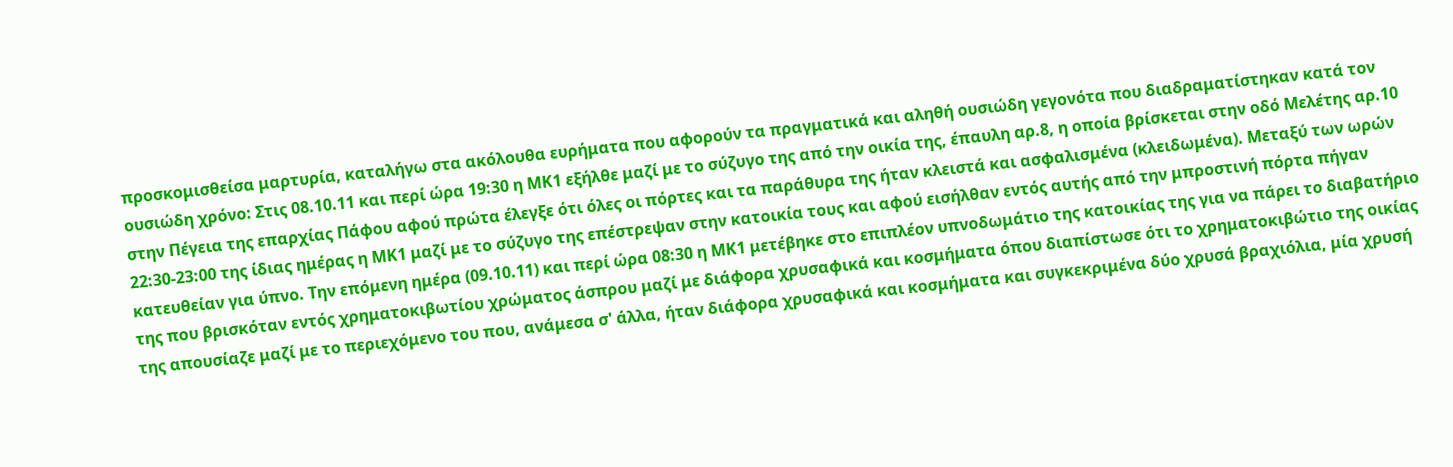προσκομισθείσα μαρτυρία, καταλήγω στα ακόλουθα ευρήματα που αφορούν τα πραγματικά και αληθή ουσιώδη γεγονότα που διαδραματίστηκαν κατά τον ουσιώδη χρόνο: Στις 08.10.11 και περί ώρα 19:30 η ΜΚ1 εξήλθε μαζί με το σύζυγο της από την οικία της, έπαυλη αρ.8, η οποία βρίσκεται στην οδό Μελέτης αρ.10 στην Πέγεια της επαρχίας Πάφου αφού πρώτα έλεγξε ότι όλες οι πόρτες και τα παράθυρα της ήταν κλειστά και ασφαλισμένα (κλειδωμένα). Μεταξύ των ωρών 22:30-23:00 της ίδιας ημέρας η ΜΚ1 μαζί με το σύζυγο της επέστρεψαν στην κατοικία τους και αφού εισήλθαν εντός αυτής από την μπροστινή πόρτα πήγαν κατευθείαν για ύπνο. Την επόμενη ημέρα (09.10.11) και περί ώρα 08:30 η ΜΚ1 μετέβηκε στο επιπλέον υπνοδωμάτιο της κατοικίας της για να πάρει το διαβατήριο της που βρισκόταν εντός χρηματοκιβωτίου χρώματος άσπρου μαζί με διάφορα χρυσαφικά και κοσμήματα όπου διαπίστωσε ότι το χρηματοκιβώτιο της οικίας της απουσίαζε μαζί με το περιεχόμενο του που, ανάμεσα σ' άλλα, ήταν διάφορα χρυσαφικά και κοσμήματα και συγκεκριμένα δύο χρυσά βραχιόλια, μία χρυσή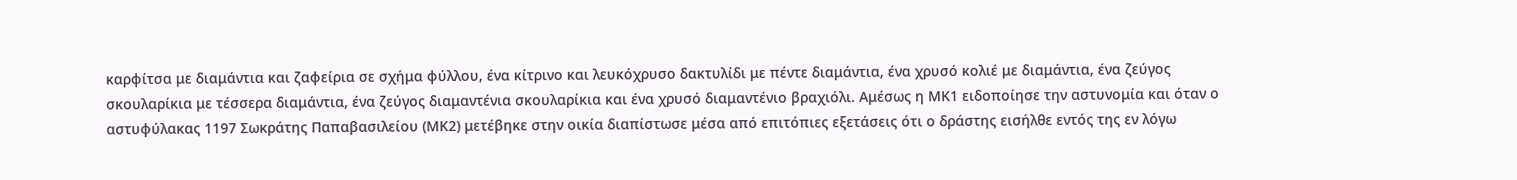καρφίτσα με διαμάντια και ζαφείρια σε σχήμα φύλλου, ένα κίτρινο και λευκόχρυσο δακτυλίδι με πέντε διαμάντια, ένα χρυσό κολιέ με διαμάντια, ένα ζεύγος σκουλαρίκια με τέσσερα διαμάντια, ένα ζεύγος διαμαντένια σκουλαρίκια και ένα χρυσό διαμαντένιο βραχιόλι. Αμέσως η ΜΚ1 ειδοποίησε την αστυνομία και όταν ο αστυφύλακας 1197 Σωκράτης Παπαβασιλείου (ΜΚ2) μετέβηκε στην οικία διαπίστωσε μέσα από επιτόπιες εξετάσεις ότι ο δράστης εισήλθε εντός της εν λόγω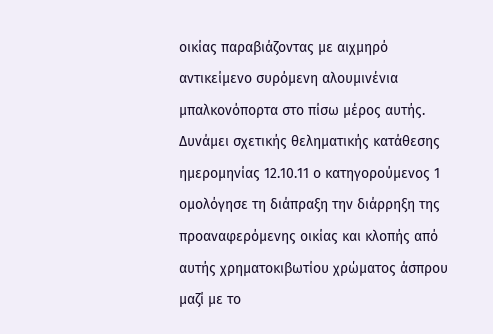οικίας παραβιάζοντας με αιχμηρό αντικείμενο συρόμενη αλουμινένια μπαλκονόπορτα στο πίσω μέρος αυτής. Δυνάμει σχετικής θεληματικής κατάθεσης ημερομηνίας 12.10.11 ο κατηγορούμενος 1 ομολόγησε τη διάπραξη την διάρρηξη της προαναφερόμενης οικίας και κλοπής από αυτής χρηματοκιβωτίου χρώματος άσπρου μαζί με το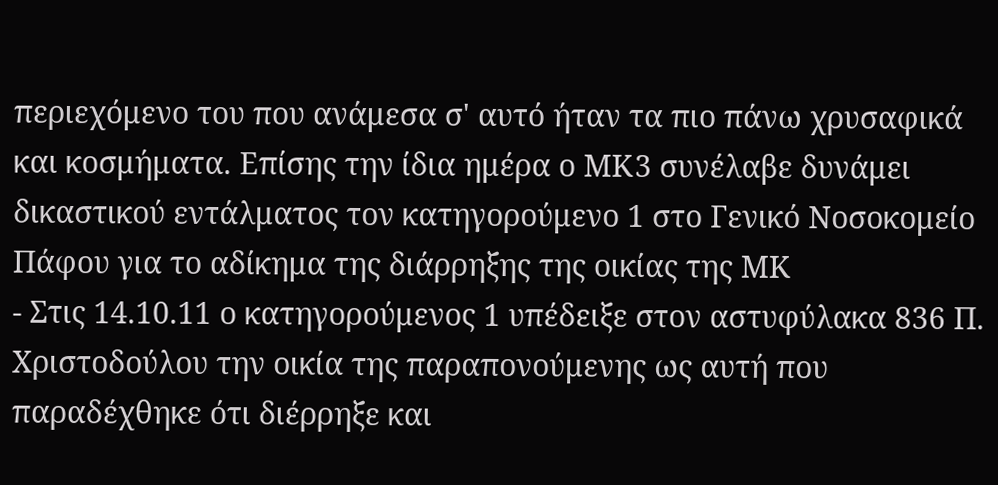περιεχόμενο του που ανάμεσα σ' αυτό ήταν τα πιο πάνω χρυσαφικά και κοσμήματα. Επίσης την ίδια ημέρα ο ΜΚ3 συνέλαβε δυνάμει δικαστικού εντάλματος τον κατηγορούμενο 1 στο Γενικό Νοσοκομείο Πάφου για το αδίκημα της διάρρηξης της οικίας της ΜΚ
- Στις 14.10.11 ο κατηγορούμενος 1 υπέδειξε στον αστυφύλακα 836 Π. Χριστοδούλου την οικία της παραπονούμενης ως αυτή που παραδέχθηκε ότι διέρρηξε και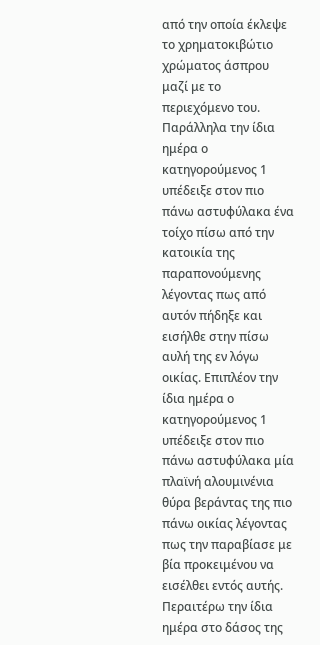από την οποία έκλεψε το χρηματοκιβώτιο χρώματος άσπρου μαζί με το περιεχόμενο του. Παράλληλα την ίδια ημέρα ο κατηγορούμενος 1 υπέδειξε στον πιο πάνω αστυφύλακα ένα τοίχο πίσω από την κατοικία της παραπονούμενης λέγοντας πως από αυτόν πήδηξε και εισήλθε στην πίσω αυλή της εν λόγω οικίας. Επιπλέον την ίδια ημέρα ο κατηγορούμενος 1 υπέδειξε στον πιο πάνω αστυφύλακα μία πλαϊνή αλουμινένια θύρα βεράντας της πιο πάνω οικίας λέγοντας πως την παραβίασε με βία προκειμένου να εισέλθει εντός αυτής. Περαιτέρω την ίδια ημέρα στο δάσος της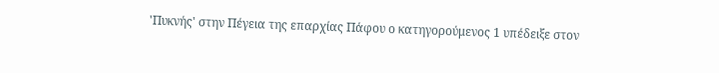'Πυκνής' στην Πέγεια της επαρχίας Πάφου ο κατηγορούμενος 1 υπέδειξε στον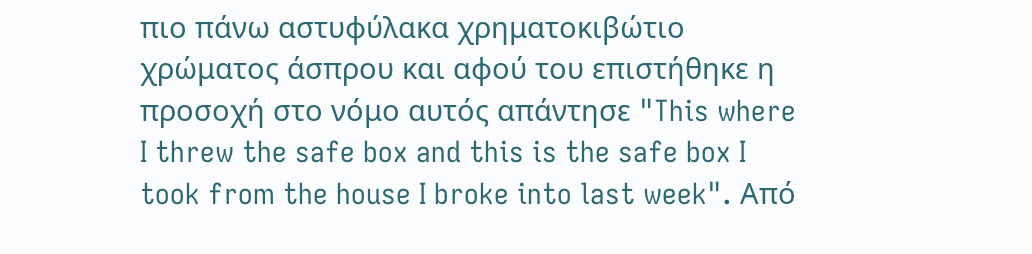πιο πάνω αστυφύλακα χρηματοκιβώτιο χρώματος άσπρου και αφού του επιστήθηκε η προσοχή στο νόμο αυτός απάντησε "This where I threw the safe box and this is the safe box I took from the house I broke into last week". Από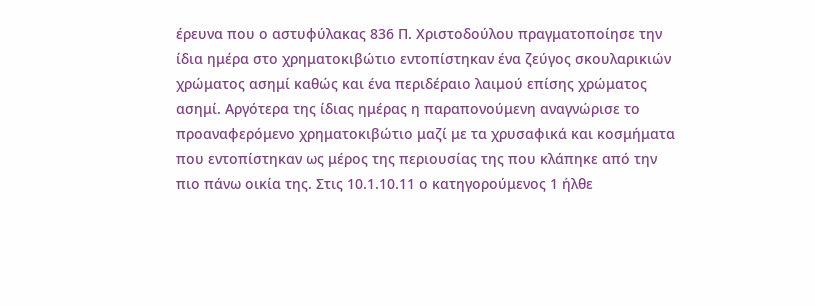έρευνα που ο αστυφύλακας 836 Π. Χριστοδούλου πραγματοποίησε την ίδια ημέρα στο χρηματοκιβώτιο εντοπίστηκαν ένα ζεύγος σκουλαρικιών χρώματος ασημί καθώς και ένα περιδέραιο λαιμού επίσης χρώματος ασημί. Αργότερα της ίδιας ημέρας η παραπονούμενη αναγνώρισε το προαναφερόμενο χρηματοκιβώτιο μαζί με τα χρυσαφικά και κοσμήματα που εντοπίστηκαν ως μέρος της περιουσίας της που κλάπηκε από την πιο πάνω οικία της. Στις 10.1.10.11 ο κατηγορούμενος 1 ήλθε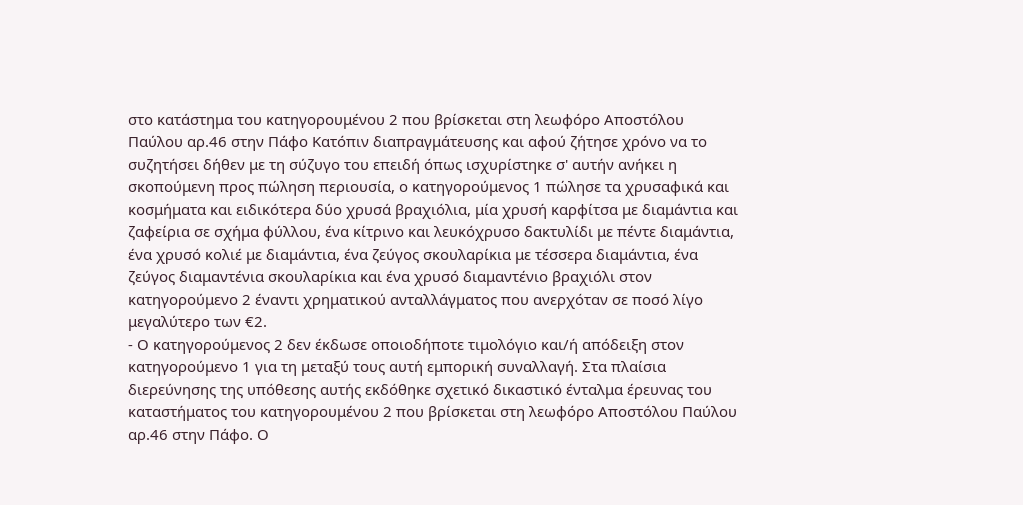στο κατάστημα του κατηγορουμένου 2 που βρίσκεται στη λεωφόρο Αποστόλου Παύλου αρ.46 στην Πάφο Κατόπιν διαπραγμάτευσης και αφού ζήτησε χρόνο να το συζητήσει δήθεν με τη σύζυγο του επειδή όπως ισχυρίστηκε σ' αυτήν ανήκει η σκοπούμενη προς πώληση περιουσία, ο κατηγορούμενος 1 πώλησε τα χρυσαφικά και κοσμήματα και ειδικότερα δύο χρυσά βραχιόλια, μία χρυσή καρφίτσα με διαμάντια και ζαφείρια σε σχήμα φύλλου, ένα κίτρινο και λευκόχρυσο δακτυλίδι με πέντε διαμάντια, ένα χρυσό κολιέ με διαμάντια, ένα ζεύγος σκουλαρίκια με τέσσερα διαμάντια, ένα ζεύγος διαμαντένια σκουλαρίκια και ένα χρυσό διαμαντένιο βραχιόλι στον κατηγορούμενο 2 έναντι χρηματικού ανταλλάγματος που ανερχόταν σε ποσό λίγο μεγαλύτερο των €2.
- Ο κατηγορούμενος 2 δεν έκδωσε οποιοδήποτε τιμολόγιο και/ή απόδειξη στον κατηγορούμενο 1 για τη μεταξύ τους αυτή εμπορική συναλλαγή. Στα πλαίσια διερεύνησης της υπόθεσης αυτής εκδόθηκε σχετικό δικαστικό ένταλμα έρευνας του καταστήματος του κατηγορουμένου 2 που βρίσκεται στη λεωφόρο Αποστόλου Παύλου αρ.46 στην Πάφο. Ο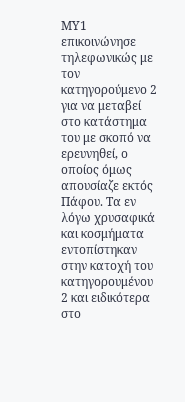ΜΥ1 επικοινώνησε τηλεφωνικώς με τον κατηγορούμενο 2 για να μεταβεί στο κατάστημα του με σκοπό να ερευνηθεί, ο οποίος όμως απουσίαζε εκτός Πάφου. Τα εν λόγω χρυσαφικά και κοσμήματα εντοπίστηκαν στην κατοχή του κατηγορουμένου 2 και ειδικότερα στο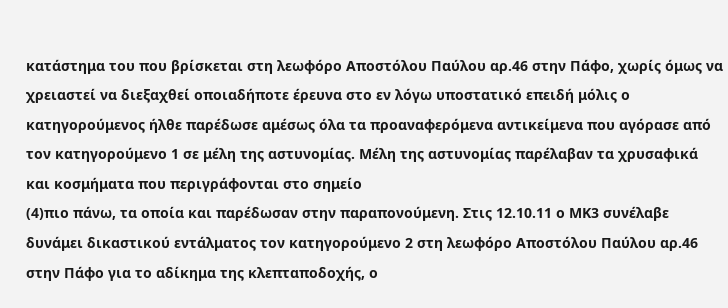κατάστημα του που βρίσκεται στη λεωφόρο Αποστόλου Παύλου αρ.46 στην Πάφο, χωρίς όμως να χρειαστεί να διεξαχθεί οποιαδήποτε έρευνα στο εν λόγω υποστατικό επειδή μόλις ο κατηγορούμενος ήλθε παρέδωσε αμέσως όλα τα προαναφερόμενα αντικείμενα που αγόρασε από τον κατηγορούμενο 1 σε μέλη της αστυνομίας. Μέλη της αστυνομίας παρέλαβαν τα χρυσαφικά και κοσμήματα που περιγράφονται στο σημείο
(4)πιο πάνω, τα οποία και παρέδωσαν στην παραπονούμενη. Στις 12.10.11 ο ΜΚ3 συνέλαβε δυνάμει δικαστικού εντάλματος τον κατηγορούμενο 2 στη λεωφόρο Αποστόλου Παύλου αρ.46 στην Πάφο για το αδίκημα της κλεπταποδοχής, ο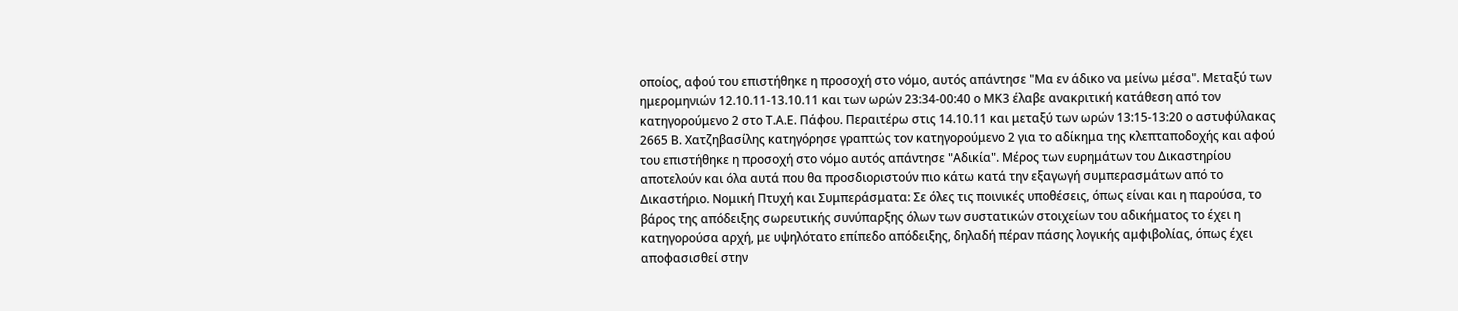οποίος, αφού του επιστήθηκε η προσοχή στο νόμο, αυτός απάντησε "Μα εν άδικο να μείνω μέσα". Μεταξύ των ημερομηνιών 12.10.11-13.10.11 και των ωρών 23:34-00:40 ο ΜΚ3 έλαβε ανακριτική κατάθεση από τον κατηγορούμενο 2 στο Τ.Α.Ε. Πάφου. Περαιτέρω στις 14.10.11 και μεταξύ των ωρών 13:15-13:20 ο αστυφύλακας 2665 Β. Χατζηβασίλης κατηγόρησε γραπτώς τον κατηγορούμενο 2 για το αδίκημα της κλεπταποδοχής και αφού του επιστήθηκε η προσοχή στο νόμο αυτός απάντησε "Αδικία". Μέρος των ευρημάτων του Δικαστηρίου αποτελούν και όλα αυτά που θα προσδιοριστούν πιο κάτω κατά την εξαγωγή συμπερασμάτων από το Δικαστήριο. Νομική Πτυχή και Συμπεράσματα: Σε όλες τις ποινικές υποθέσεις, όπως είναι και η παρούσα, το βάρος της απόδειξης σωρευτικής συνύπαρξης όλων των συστατικών στοιχείων του αδικήματος το έχει η κατηγορούσα αρχή, με υψηλότατο επίπεδο απόδειξης, δηλαδή πέραν πάσης λογικής αμφιβολίας, όπως έχει αποφασισθεί στην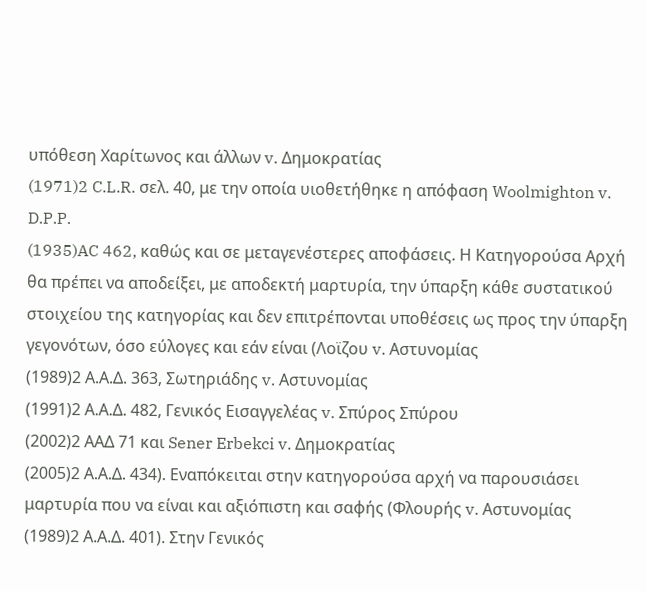υπόθεση Χαρίτωνος και άλλων v. Δημοκρατίας
(1971)2 C.L.R. σελ. 40, με την οποία υιοθετήθηκε η απόφαση Woolmighton v. D.P.P.
(1935)AC 462, καθώς και σε μεταγενέστερες αποφάσεις. Η Κατηγορούσα Αρχή θα πρέπει να αποδείξει, με αποδεκτή μαρτυρία, την ύπαρξη κάθε συστατικού στοιχείου της κατηγορίας και δεν επιτρέπονται υποθέσεις ως προς την ύπαρξη γεγονότων, όσο εύλογες και εάν είναι (Λοϊζου v. Αστυνομίας
(1989)2 Α.Α.Δ. 363, Σωτηριάδης v. Αστυνομίας
(1991)2 Α.Α.Δ. 482, Γενικός Εισαγγελέας v. Σπύρος Σπύρου
(2002)2 ΑΑΔ 71 και Sener Erbekci v. Δημοκρατίας
(2005)2 Α.Α.Δ. 434). Εναπόκειται στην κατηγορούσα αρχή να παρουσιάσει μαρτυρία που να είναι και αξιόπιστη και σαφής (Φλουρής v. Αστυνομίας
(1989)2 Α.Α.Δ. 401). Στην Γενικός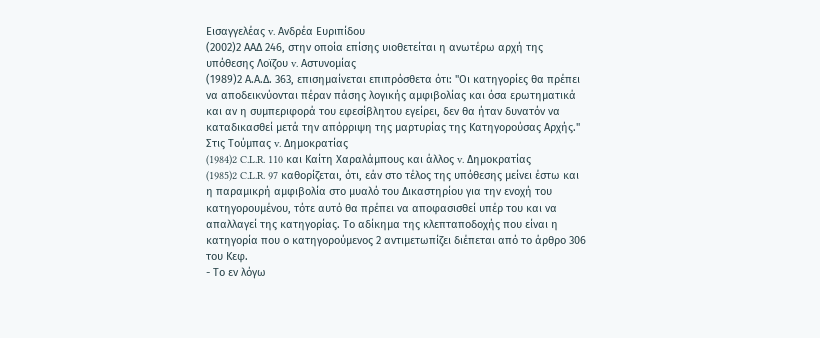Εισαγγελέας v. Ανδρέα Ευριπίδου
(2002)2 ΑΑΔ 246, στην οποία επίσης υιοθετείται η ανωτέρω αρχή της υπόθεσης Λοϊζου v. Αστυνομίας
(1989)2 Α.Α.Δ. 363, επισημαίνεται επιπρόσθετα ότι: "Οι κατηγορίες θα πρέπει να αποδεικνύονται πέραν πάσης λογικής αμφιβολίας και όσα ερωτηματικά και αν η συμπεριφορά του εφεσίβλητου εγείρει, δεν θα ήταν δυνατόν να καταδικασθεί μετά την απόρριψη της μαρτυρίας της Κατηγορούσας Αρχής." Στις Τούμπας v. Δημοκρατίας
(1984)2 C.L.R. 110 και Καίτη Χαραλάμπους και άλλος v. Δημοκρατίας
(1985)2 C.L.R. 97 καθορίζεται, ότι, εάν στο τέλος της υπόθεσης μείνει έστω και η παραμικρή αμφιβολία στο μυαλό του Δικαστηρίου για την ενοχή του κατηγορουμένου, τότε αυτό θα πρέπει να αποφασισθεί υπέρ του και να απαλλαγεί της κατηγορίας. Το αδίκημα της κλεπταποδοχής που είναι η κατηγορία που ο κατηγορούμενος 2 αντιμετωπίζει διέπεται από το άρθρο 306 του Κεφ.
- Το εν λόγω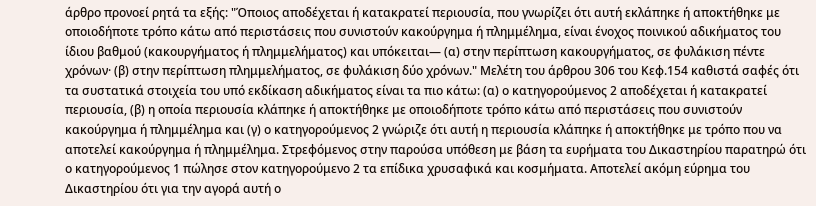άρθρο προνοεί ρητά τα εξής: "Όποιος απoδέχεται ή κατακρατεί περιουσία, που γνωρίζει ότι αυτή εκλάπηκε ή αποκτήθηκε με οποιοδήποτε τρόπο κάτω από περιστάσεις που συνιστούν κακούργημα ή πλημμέλημα, είναι ένοχος ποινικού αδικήματος του ίδιου βαθμού (κακουργήματος ή πλημμελήματος) και υπόκειται— (α) στην περίπτωση κακουργήματος, σε φυλάκιση πέντε χρόνων· (β) στην περίπτωση πλημμελήματος, σε φυλάκιση δύο χρόνων." Mελέτη τoυ άρθρου 306 του Κεφ.154 καθιστά σαφές ότι τα συστατικά στοιχεία του υπό εκδίκαση αδικήματος είναι τα πιο κάτω: (α) ο κατηγορούμενος 2 αποδέχεται ή κατακρατεί περιουσία, (β) η οποία περιουσία κλάπηκε ή αποκτήθηκε με οποιοδήποτε τρόπο κάτω από περιστάσεις που συνιστούν κακούργημα ή πλημμέλημα και (γ) ο κατηγορούμενος 2 γνώριζε ότι αυτή η περιουσία κλάπηκε ή αποκτήθηκε με τρόπο που να αποτελεί κακούργημα ή πλημμέλημα. Στρεφόμενος στην παρούσα υπόθεση με βάση τα ευρήματα του Δικαστηρίου παρατηρώ ότι ο κατηγορούμενος 1 πώλησε στον κατηγορούμενο 2 τα επίδικα χρυσαφικά και κοσμήματα. Αποτελεί ακόμη εύρημα του Δικαστηρίου ότι για την αγορά αυτή ο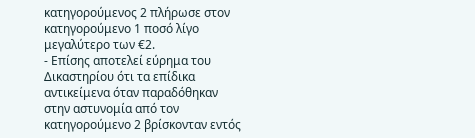κατηγορούμενος 2 πλήρωσε στον κατηγορούμενο 1 ποσό λίγο μεγαλύτερο των €2.
- Επίσης αποτελεί εύρημα του Δικαστηρίου ότι τα επίδικα αντικείμενα όταν παραδόθηκαν στην αστυνομία από τον κατηγορούμενο 2 βρίσκονταν εντός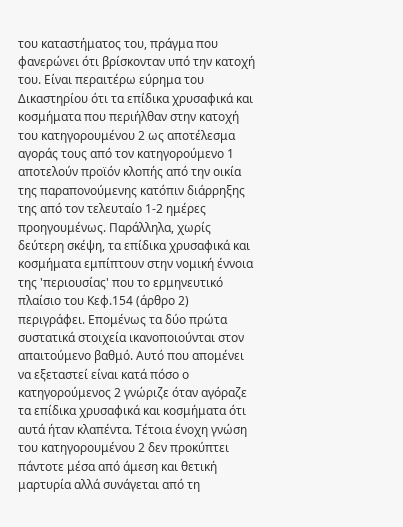του καταστήματος του, πράγμα που φανερώνει ότι βρίσκονταν υπό την κατοχή του. Είναι περαιτέρω εύρημα του Δικαστηρίου ότι τα επίδικα χρυσαφικά και κοσμήματα που περιήλθαν στην κατοχή του κατηγορουμένου 2 ως αποτέλεσμα αγοράς τους από τον κατηγορούμενο 1 αποτελούν προϊόν κλοπής από την οικία της παραπονούμενης κατόπιν διάρρηξης της από τον τελευταίο 1-2 ημέρες προηγουμένως. Παράλληλα, χωρίς δεύτερη σκέψη, τα επίδικα χρυσαφικά και κοσμήματα εμπίπτουν στην νομική έννοια της 'περιουσίας' που το ερμηνευτικό πλαίσιο του Κεφ.154 (άρθρο 2) περιγράφει. Επομένως τα δύο πρώτα συστατικά στοιχεία ικανοποιούνται στον απαιτούμενο βαθμό. Αυτό που απομένει να εξεταστεί είναι κατά πόσο ο κατηγορούμενος 2 γνώριζε όταν αγόραζε τα επίδικα χρυσαφικά και κοσμήματα ότι αυτά ήταν κλαπέντα. Τέτοια ένοχη γνώση του κατηγορουμένου 2 δεν προκύπτει πάντοτε μέσα από άμεση και θετική μαρτυρία αλλά συνάγεται από τη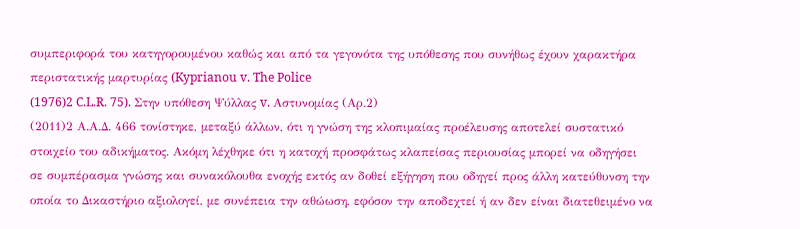συμπεριφορά του κατηγορουμένου καθώς και από τα γεγονότα της υπόθεσης που συνήθως έχουν χαρακτήρα περιστατικής μαρτυρίας (Kyprianou v. The Police
(1976)2 C.L.R. 75). Στην υπόθεση Ψύλλας v. Αστυνομίας (Αρ.2)
(2011)2 Α.Α.Δ. 466 τονίστηκε, μεταξύ άλλων, ότι η γνώση της κλοπιμαίας προέλευσης αποτελεί συστατικό στοιχείο του αδικήματος. Ακόμη λέχθηκε ότι η κατοχή προσφάτως κλαπείσας περιουσίας μπορεί να οδηγήσει σε συμπέρασμα γνώσης και συνακόλουθα ενοχής εκτός αν δοθεί εξήγηση που οδηγεί προς άλλη κατεύθυνση την οποία το Δικαστήριο αξιολογεί, με συνέπεια την αθώωση, εφόσον την αποδεχτεί ή αν δεν είναι διατεθειμένο να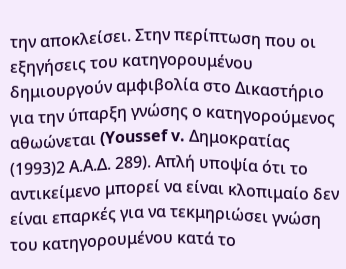την αποκλείσει. Στην περίπτωση που οι εξηγήσεις του κατηγορουμένου δημιουργούν αμφιβολία στο Δικαστήριο για την ύπαρξη γνώσης ο κατηγορούμενος αθωώνεται (Youssef v. Δημοκρατίας
(1993)2 Α.Α.Δ. 289). Απλή υποψία ότι το αντικείμενο μπορεί να είναι κλοπιμαίο δεν είναι επαρκές για να τεκμηριώσει γνώση του κατηγορουμένου κατά το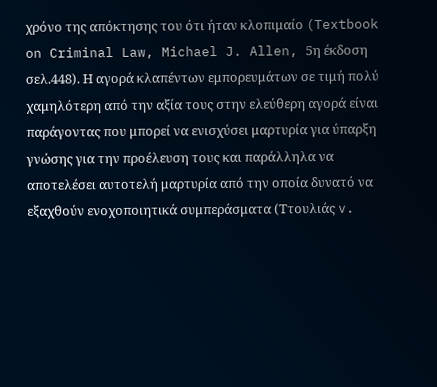χρόνο της απόκτησης του ότι ήταν κλοπιμαίο (Textbook on Criminal Law, Michael J. Allen, 5η έκδοση σελ.448). Η αγορά κλαπέντων εμπορευμάτων σε τιμή πολύ χαμηλότερη από την αξία τους στην ελεύθερη αγορά είναι παράγοντας που μπορεί να ενισχύσει μαρτυρία για ύπαρξη γνώσης για την προέλευση τους και παράλληλα να αποτελέσει αυτοτελή μαρτυρία από την οποία δυνατό να εξαχθούν ενοχοποιητικά συμπεράσματα (Ττουλιάς v.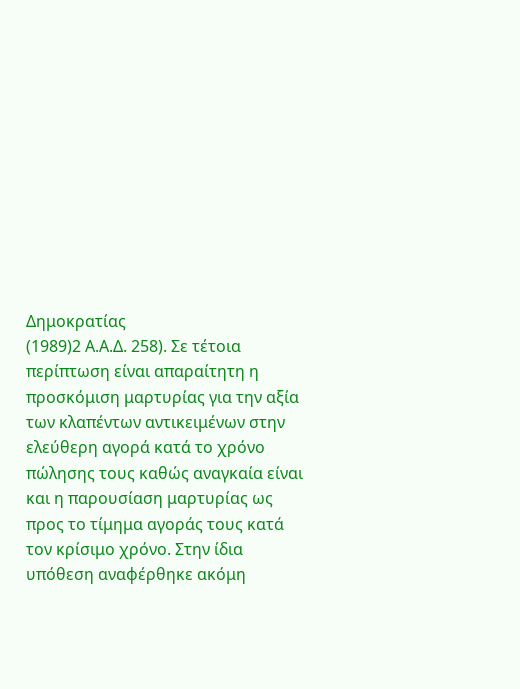Δημοκρατίας
(1989)2 Α.Α.Δ. 258). Σε τέτοια περίπτωση είναι απαραίτητη η προσκόμιση μαρτυρίας για την αξία των κλαπέντων αντικειμένων στην ελεύθερη αγορά κατά το χρόνο πώλησης τους καθώς αναγκαία είναι και η παρουσίαση μαρτυρίας ως προς το τίμημα αγοράς τους κατά τον κρίσιμο χρόνο. Στην ίδια υπόθεση αναφέρθηκε ακόμη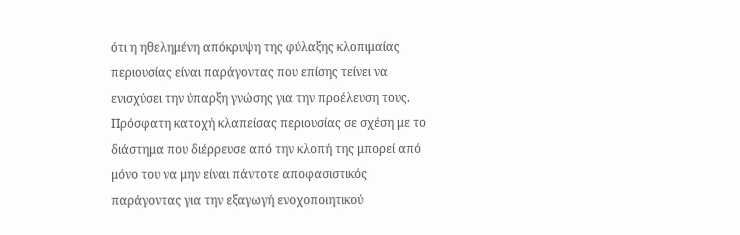ότι η ηθελημένη απόκρυψη της φύλαξης κλοπιμαίας περιουσίας είναι παράγοντας που επίσης τείνει να ενισχύσει την ύπαρξη γνώσης για την προέλευση τους. Πρόσφατη κατοχή κλαπείσας περιουσίας σε σχέση με το διάστημα που διέρρευσε από την κλοπή της μπορεί από μόνο του να μην είναι πάντοτε αποφασιστικός παράγοντας για την εξαγωγή ενοχοποιητικού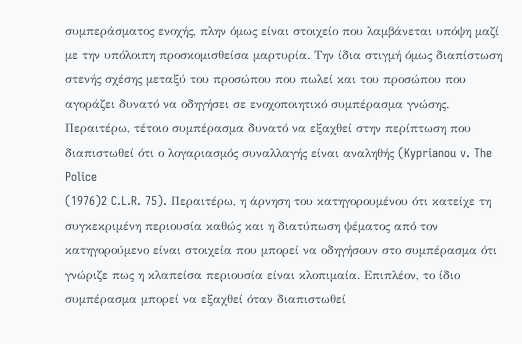συμπεράσματος ενοχής, πλην όμως είναι στοιχείο που λαμβάνεται υπόψη μαζί με την υπόλοιπη προσκομισθείσα μαρτυρία. Την ίδια στιγμή όμως διαπίστωση στενής σχέσης μεταξύ του προσώπου που πωλεί και του προσώπου που αγοράζει δυνατό να οδηγήσει σε ενοχοποιητικό συμπέρασμα γνώσης. Περαιτέρω, τέτοιο συμπέρασμα δυνατό να εξαχθεί στην περίπτωση που διαπιστωθεί ότι ο λογαριασμός συναλλαγής είναι αναληθής (Kyprianou v. The Police
(1976)2 C.L.R. 75). Περαιτέρω, η άρνηση του κατηγορουμένου ότι κατείχε τη συγκεκριμένη περιουσία καθώς και η διατύπωση ψέματος από τον κατηγορούμενο είναι στοιχεία που μπορεί να οδηγήσουν στο συμπέρασμα ότι γνώριζε πως η κλαπείσα περιουσία είναι κλοπιμαία. Επιπλέον, το ίδιο συμπέρασμα μπορεί να εξαχθεί όταν διαπιστωθεί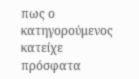πως ο κατηγορούμενος κατείχε πρόσφατα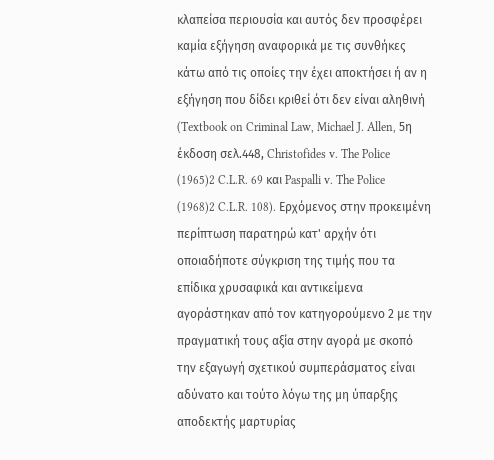κλαπείσα περιουσία και αυτός δεν προσφέρει καμία εξήγηση αναφορικά με τις συνθήκες κάτω από τις οποίες την έχει αποκτήσει ή αν η εξήγηση που δίδει κριθεί ότι δεν είναι αληθινή (Textbook on Criminal Law, Michael J. Allen, 5η έκδοση σελ.448, Christofides v. The Police
(1965)2 C.L.R. 69 και Paspalli v. The Police
(1968)2 C.L.R. 108). Ερχόμενος στην προκειμένη περίπτωση παρατηρώ κατ' αρχήν ότι οποιαδήποτε σύγκριση της τιμής που τα επίδικα χρυσαφικά και αντικείμενα αγοράστηκαν από τον κατηγορούμενο 2 με την πραγματική τους αξία στην αγορά με σκοπό την εξαγωγή σχετικού συμπεράσματος είναι αδύνατο και τούτο λόγω της μη ύπαρξης αποδεκτής μαρτυρίας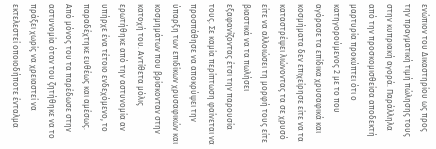ενώπιον του Δικαστηρίου ως προς την πραγματική τιμή πώλησης τους στην κυπριακή αγορά. Παράλληλα από την προσκομισθείσα αποδεκτή μαρτυρία προκύπτει ότι ο κατηγορούμενος 2 με το που αγόρασε τα επίδικα χρυσαφικά και κοσμήματα δεν επιχείρησε είτε να τα καταστρέψει λιώνοντας τα σε χρυσό είτε να αλλοιώσει τη μορφή τους είτε βιαστικά να τα πωλήσει εξαφανίζοντας έτσι την παρουσία τους. Σε καμία περίπτωση φαίνεται να προσπάθησε να αποκρύψει την ύπαρξη των επιδίκων χρυσαφικών και κοσμημάτων που βρίσκονταν στην κατοχή του. Αντίθετα μόλις ερωτήθηκε από την αστυνομία αν υπήρχε ένα τέτοιο ενδεχόμενο, το παραδέχτηκε ευθέως και αμέσως. Από μόνος του τα παρέδωσε στην αστυνομία όταν του ζητήθηκε να το πράξει χωρίς να χρειαστεί να εκτελεστεί οποιοδήποτε ένταλμα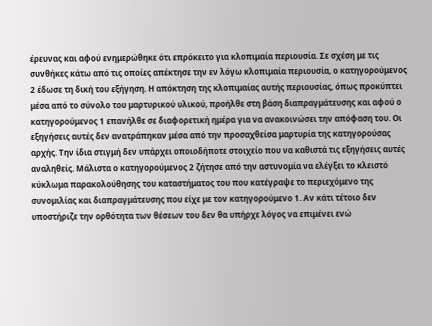έρευνας και αφού ενημερώθηκε ότι επρόκειτο για κλοπιμαία περιουσία. Σε σχέση με τις συνθήκες κάτω από τις οποίες απέκτησε την εν λόγω κλοπιμαία περιουσία, ο κατηγορούμενος 2 έδωσε τη δική του εξήγηση. Η απόκτηση της κλοπιμαίας αυτής περιουσίας, όπως προκύπτει μέσα από το σύνολο του μαρτυρικού υλικού, προήλθε στη βάση διαπραγμάτευσης και αφού ο κατηγορούμενος 1 επανήλθε σε διαφορετική ημέρα για να ανακοινώσει την απόφαση του. Οι εξηγήσεις αυτές δεν ανατράπηκαν μέσα από την προσαχθείσα μαρτυρία της κατηγορούσας αρχής. Την ίδια στιγμή δεν υπάρχει οποιοδήποτε στοιχείο που να καθιστά τις εξηγήσεις αυτές αναληθείς. Μάλιστα ο κατηγορούμενος 2 ζήτησε από την αστυνομία να ελέγξει το κλειστό κύκλωμα παρακολούθησης του καταστήματος του που κατέγραψε το περιεχόμενο της συνομιλίας και διαπραγμάτευσης που είχε με τον κατηγορούμενο 1. Αν κάτι τέτοιο δεν υποστήριζε την ορθότητα των θέσεων του δεν θα υπήρχε λόγος να επιμένει ενώ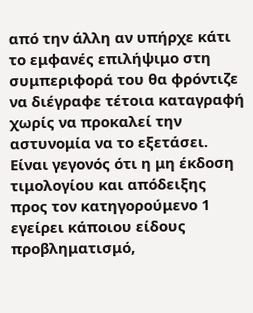από την άλλη αν υπήρχε κάτι το εμφανές επιλήψιμο στη συμπεριφορά του θα φρόντιζε να διέγραφε τέτοια καταγραφή χωρίς να προκαλεί την αστυνομία να το εξετάσει. Είναι γεγονός ότι η μη έκδοση τιμολογίου και απόδειξης προς τον κατηγορούμενο 1 εγείρει κάποιου είδους προβληματισμό,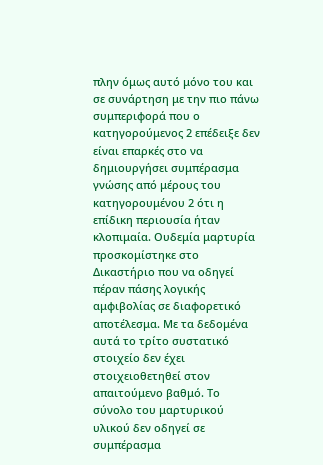πλην όμως αυτό μόνο του και σε συνάρτηση με την πιο πάνω συμπεριφορά που ο κατηγορούμενος 2 επέδειξε δεν είναι επαρκές στο να δημιουργήσει συμπέρασμα γνώσης από μέρους του κατηγορουμένου 2 ότι η επίδικη περιουσία ήταν κλοπιμαία. Ουδεμία μαρτυρία προσκομίστηκε στο Δικαστήριο που να οδηγεί πέραν πάσης λογικής αμφιβολίας σε διαφορετικό αποτέλεσμα. Με τα δεδομένα αυτά το τρίτο συστατικό στοιχείο δεν έχει στοιχειοθετηθεί στον απαιτούμενο βαθμό. Το σύνολο του μαρτυρικού υλικού δεν οδηγεί σε συμπέρασμα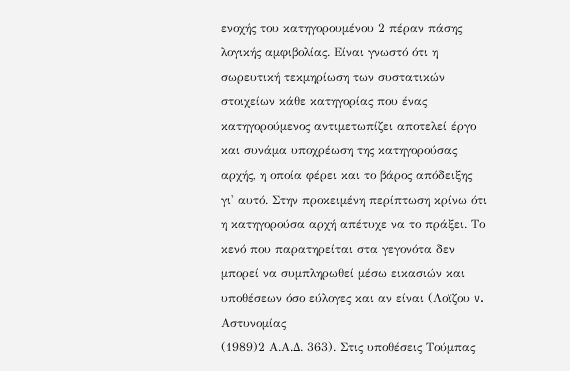ενοχής του κατηγορουμένου 2 πέραν πάσης λογικής αμφιβολίας. Είναι γνωστό ότι η σωρευτική τεκμηρίωση των συστατικών στοιχείων κάθε κατηγορίας που ένας κατηγορούμενος αντιμετωπίζει αποτελεί έργο και συνάμα υποχρέωση της κατηγορούσας αρχής, η οποία φέρει και το βάρος απόδειξης γι' αυτό. Στην προκειμένη περίπτωση κρίνω ότι η κατηγορούσα αρχή απέτυχε να το πράξει. Το κενό που παρατηρείται στα γεγονότα δεν μπορεί να συμπληρωθεί μέσω εικασιών και υποθέσεων όσο εύλογες και αν είναι (Λοϊζου v. Αστυνομίας
(1989)2 Α.Α.Δ. 363). Στις υποθέσεις Τούμπας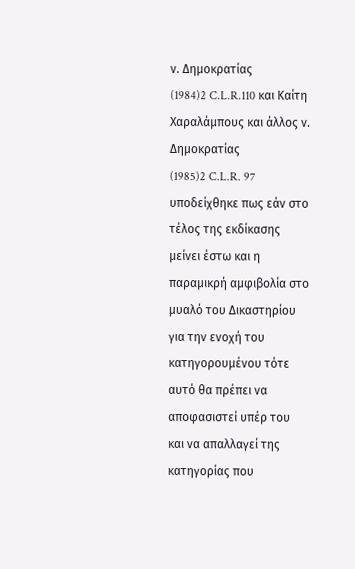ν. Δημοκρατίας
(1984)2 C.L.R.110 και Καίτη Χαραλάμπους και άλλος ν. Δημοκρατίας
(1985)2 C.L.R. 97 υποδείχθηκε πως εάν στο τέλος της εκδίκασης μείνει έστω και η παραμικρή αμφιβολία στο μυαλό του Δικαστηρίου για την ενοχή του κατηγορουμένου τότε αυτό θα πρέπει να αποφασιστεί υπέρ του και να απαλλαγεί της κατηγορίας που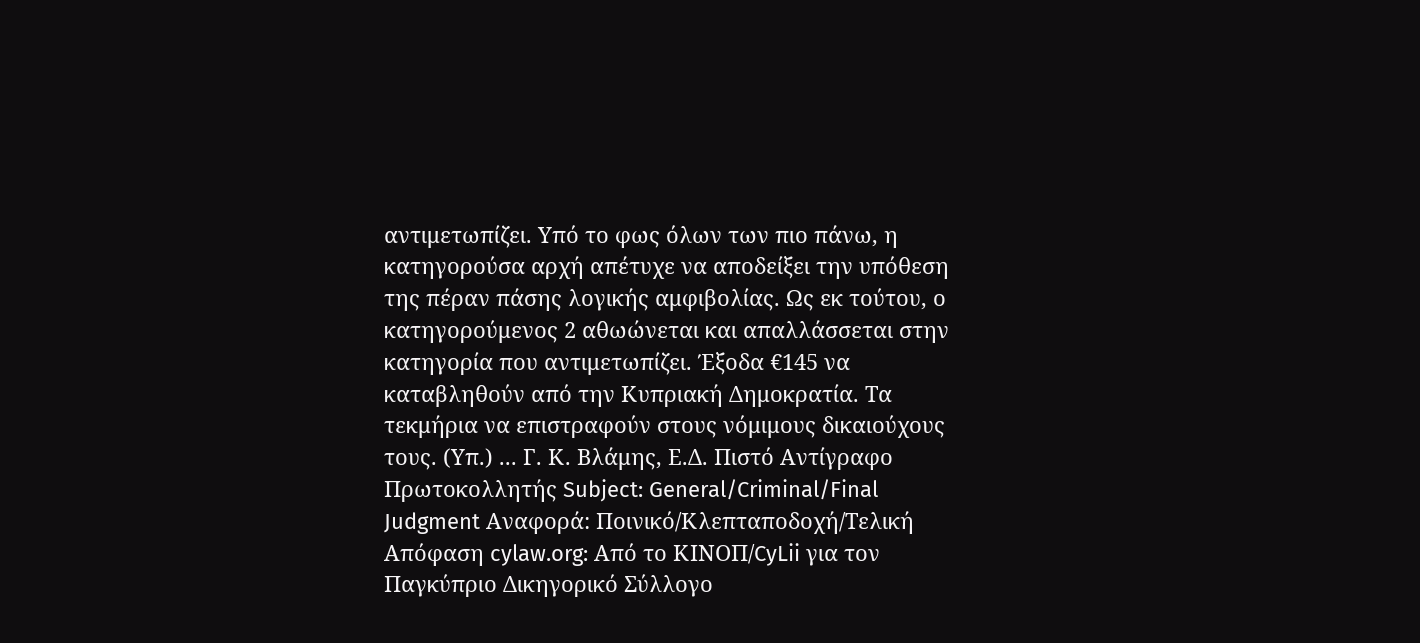αντιμετωπίζει. Υπό το φως όλων των πιο πάνω, η κατηγορούσα αρχή απέτυχε να αποδείξει την υπόθεση της πέραν πάσης λογικής αμφιβολίας. Ως εκ τούτου, ο κατηγορούμενος 2 αθωώνεται και απαλλάσσεται στην κατηγορία που αντιμετωπίζει. Έξοδα €145 να καταβληθούν από την Κυπριακή Δημοκρατία. Τα τεκμήρια να επιστραφούν στους νόμιμους δικαιούχους τους. (Υπ.) ... Γ. Κ. Βλάμης, Ε.Δ. Πιστό Αντίγραφο Πρωτοκολλητής Subject: General/Criminal/Final Judgment Αναφορά: Ποινικό/Κλεπταποδοχή/Τελική Απόφαση cylaw.org: Από το ΚΙΝOΠ/CyLii για τον Παγκύπριο Δικηγορικό Σύλλογο